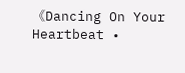《Dancing On Your Heartbeat •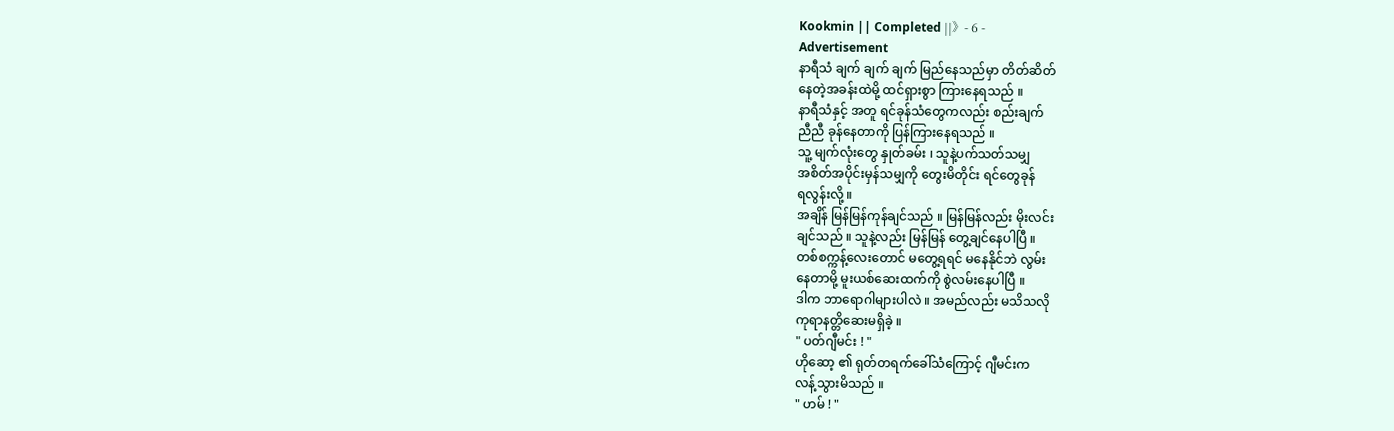Kookmin || Completed ||》- 6 -
Advertisement
နာရီသံ ချက် ချက် ချက် မြည်နေသည်မှာ တိတ်ဆိတ်
နေတဲ့အခန်းထဲမို့ ထင်ရှားစွာ ကြားနေရသည် ။
နာရီသံနှင့် အတူ ရင်ခုန်သံတွေကလည်း စည်းချက်
ညီညီ ခုန်နေတာကို ပြန်ကြားနေရသည် ။
သူ့ မျက်လုံးတွေ နှုတ်ခမ်း ၊ သူနဲ့ပက်သတ်သမျှ
အစိတ်အပိုင်းမှန်သမျှကို တွေးမိတိုင်း ရင်တွေခုန်
ရလွန်းလို့ ။
အချိန် မြန်မြန်ကုန်ချင်သည် ။ မြန်မြန်လည်း မိုးလင်း
ချင်သည် ။ သူနဲ့လည်း မြန်မြန် တွေ့ချင်နေပါပြီ ။
တစ်စက္ကန့်လေးတောင် မတွေ့ရရင် မနေနိုင်ဘဲ လွမ်း
နေတာမို့ မူးယစ်ဆေးထက်ကို စွဲလမ်းနေပါပြီ ။
ဒါက ဘာရောဂါများပါလဲ ။ အမည်လည်း မသိသလို
ကုရာနတ္တိဆေးမရှိခဲ့ ။
" ပတ်ဂျီမင်း ! "
ဟိုဆော့ ၏ ရုတ်တရက်ခေါ်သံကြောင့် ဂျီမင်းက
လန့်သွားမိသည် ။
" ဟမ် ! "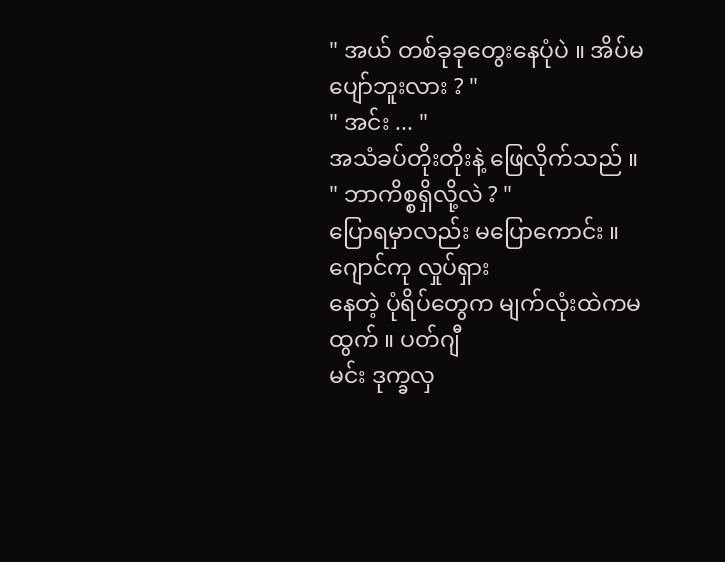" အယ် တစ်ခုခုတွေးနေပုံပဲ ။ အိပ်မပျော်ဘူးလား ? "
" အင်း ... "
အသံခပ်တိုးတိုးနဲ့ ဖြေလိုက်သည် ။
" ဘာကိစ္စရှိလို့လဲ ? "
ပြောရမှာလည်း မပြောကောင်း ။ ဂျောင်ကု လှုပ်ရှား
နေတဲ့ ပုံရိပ်တွေက မျက်လုံးထဲကမထွက် ။ ပတ်ဂျီ
မင်း ဒုက္ခလှ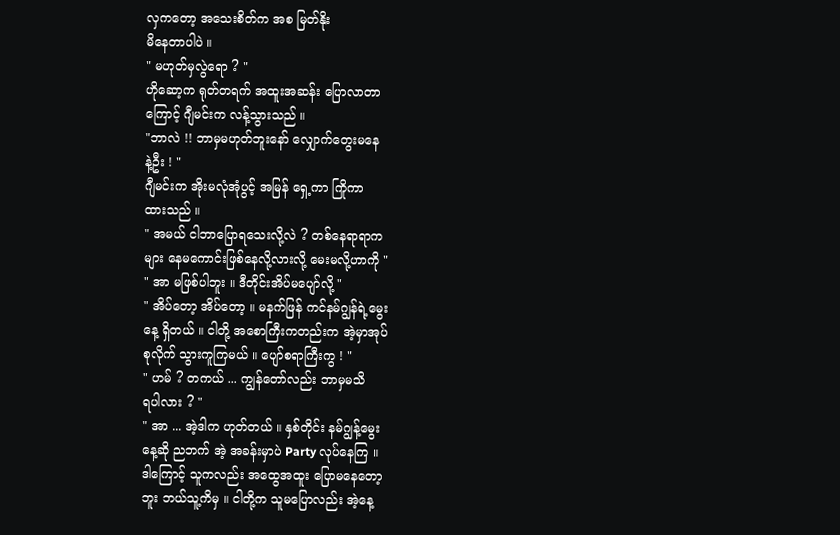လှကတော့ အသေးစိတ်က အစ မြတ်နိုး
မိနေတာပါပဲ ။
" မဟုတ်မှလွဲရော ? "
ဟိုဆော့က ရုတ်တရက် အထူးအဆန်း ပြောလာတာ
ကြောင့် ဂျီမင်းက လန့်သွားသည် ။
"ဘာလဲ !! ဘာမှမဟုတ်ဘူးနော် လျှောက်တွေးမနေ
နဲ့ဦး ! "
ဂျီမင်းက အိုးမလုံအုံပွင့် အမြန် ရှေ့ကာ ကြိုကာ
ထားသည် ။
" အမယ် ငါဘာပြောရသေးလို့လဲ ? တစ်နေရာရာက
များ နေမကောင်းဖြစ်နေလို့လားလို့ မေးမလို့ဟာကို "
" အာ မဖြစ်ပါဘူး ။ ဒီတိုင်းအိပ်မပျော်လို့ "
" အိပ်တော့ အိပ်တော့ ။ မနက်ဖြန် ကင်နမ်ဂျွန်ရဲ့မွေး
နေ့ ရှိတယ် ။ ငါတို့ အစောကြီးကတည်းက အဲ့မှာအုပ်
စုလိုက် သွားကူကြမယ် ။ ပျော်စရာကြီးကွ ! "
" ဟမ် ? တကယ် ... ကျွန်တော်လည်း ဘာမှမသိ
ရပါလား ? "
" အာ ... အဲ့ဒါက ဟုတ်တယ် ။ နှစ်တိုင်း နမ်ဂျွန့်မွေး
နေ့ဆို ညဘက် အဲ့ အခန်းမှာပဲ Party လုပ်နေကြ ။
ဒါကြောင့် သူကလည်း အထွေအထူး ပြောမနေတော့
ဘူး ဘယ်သူ့ကိမှ ။ ငါတို့က သူမပြောလည်း အဲ့နေ့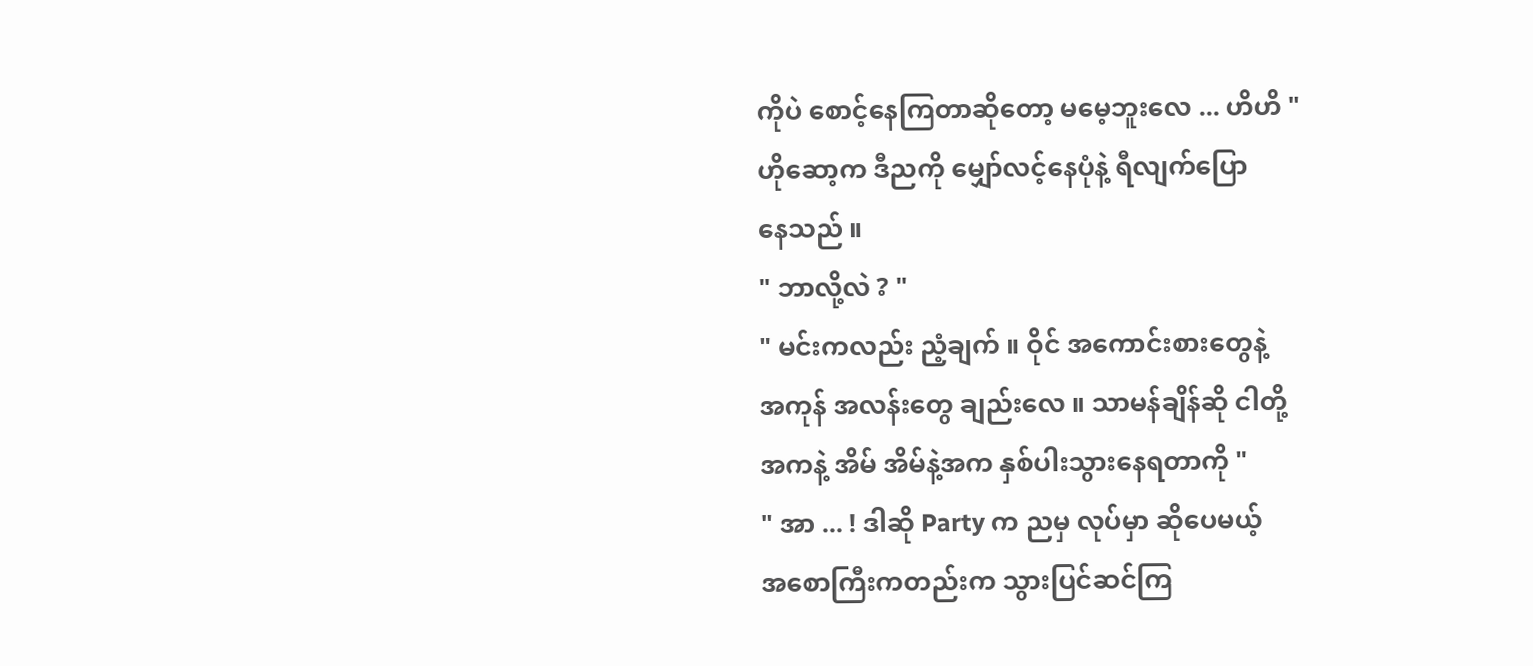ကိုပဲ စောင့်နေကြတာဆိုတော့ မမေ့ဘူးလေ ... ဟိဟိ "
ဟိုဆော့က ဒီညကို မျှော်လင့်နေပုံနဲ့ ရီလျက်ပြော
နေသည် ။
" ဘာလို့လဲ ? "
" မင်းကလည်း ညံ့ချက် ။ ဝိုင် အကောင်းစားတွေနဲ့
အကုန် အလန်းတွေ ချည်းလေ ။ သာမန်ချိန်ဆို ငါတို့
အကနဲ့ အိမ် အိမ်နဲ့အက နှစ်ပါးသွားနေရတာကို "
" အာ ... ! ဒါဆို Party က ညမှ လုပ်မှာ ဆိုပေမယ့်
အစောကြီးကတည်းက သွားပြင်ဆင်ကြ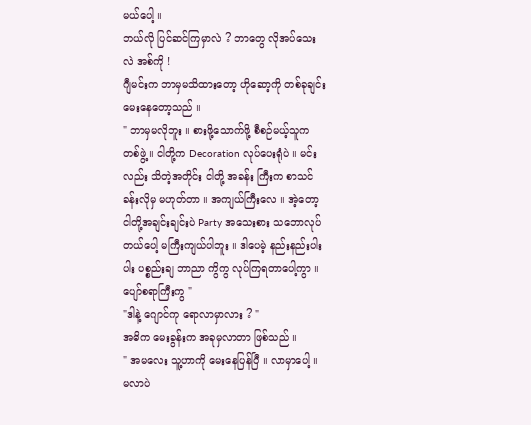မယ်ပေါ့ ။
ဘယ်လို ပြင်ဆင်ကြမှာလဲ ? ဘာတွေ လိုအပ်သေး
လဲ အစ်ကို !
ဂျီမင်းက ဘာမှမသိထားတော့ ဟိုဆော့ကို တစ်ခုချင်း
မေးနေတော့သည် ။
" ဘာမှမလိုဘူး ။ စားဖို့သောက်ဖို့ စီစဉ်မယ့်သူက
တစ်ဖွဲ့ ။ ငါတို့က Decoration လုပ်ပေးရုံပဲ ။ မင်း
လည်း သိတဲ့အတိုင်း ငါတို့ အခန်း ကြီးက စာသင်
ခန်းလိုမှ မဟုတ်တာ ။ အကျယ်ကြီးလေ ။ အဲ့တော့
ငါတို့အချင်းချင်းပဲ Party အသေးစား သဘောလုပ်
တယ်ပေါ့ မကြီးကျယ်ပါဘူး ။ ဒါပေမဲ့ နည်းနည်းပါး
ပါး ပစ္စည်းချ ဘာညာ ကွိကွ လုပ်ကြရတာပေါ့ကွာ ။
ပျော်စရာကြီးကွ "
"ဒါနဲ့ ဂျောင်ကု ရောလာမှာလား ? "
အဓိက မေးခွန်းက အခုမှလာတာ ဖြစ်သည် ။
" အမလေး သူ့ဟာကို မေးနေပြန်ပြီ ။ လာမှာပေါ့ ။
မလာပဲ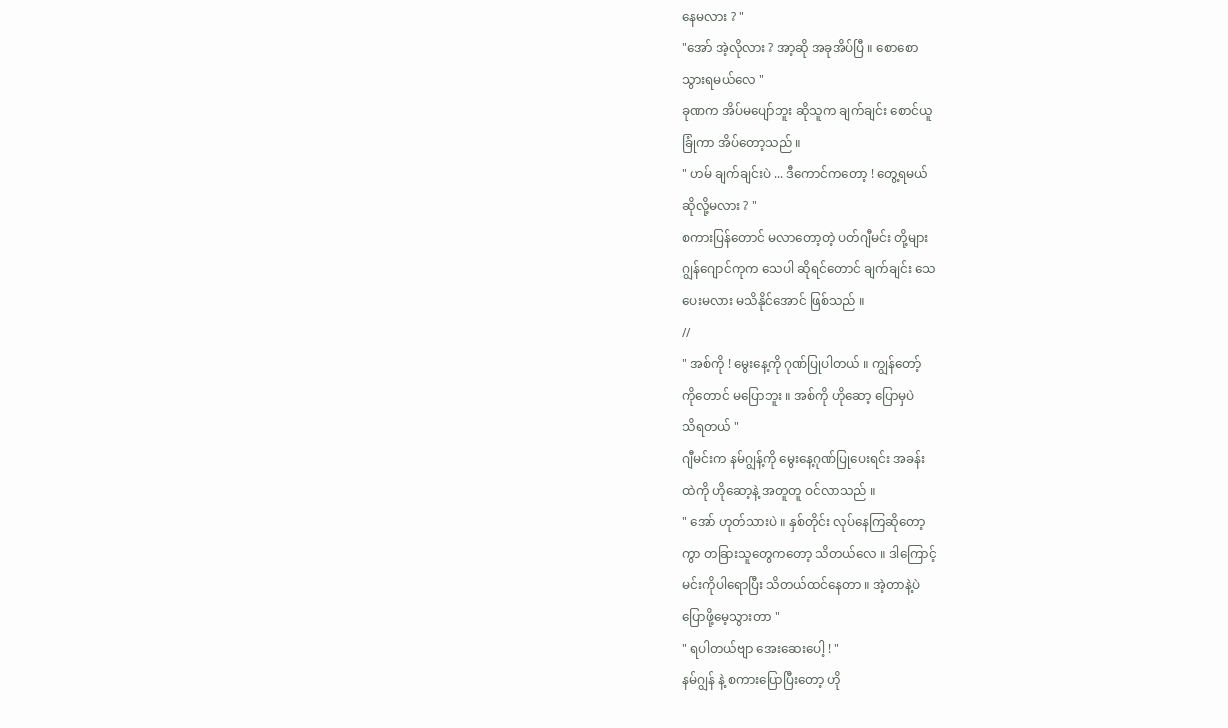နေမလား ? "
"အော် အဲ့လိုလား ? အာ့ဆို အခုအိပ်ပြီ ။ စောစော
သွားရမယ်လေ "
ခုဏက အိပ်မပျော်ဘူး ဆိုသူက ချက်ချင်း စောင်ယူ
ခြုံကာ အိပ်တော့သည် ။
" ဟမ် ချက်ချင်းပဲ ... ဒီကောင်ကတော့ ! တွေ့ရမယ်
ဆိုလို့မလား ? "
စကားပြန်တောင် မလာတော့တဲ့ ပတ်ဂျီမင်း တို့များ
ဂျွန်ဂျောင်ကုက သေပါ ဆိုရင်တောင် ချက်ချင်း သေ
ပေးမလား မသိနိုင်အောင် ဖြစ်သည် ။
//
" အစ်ကို ! မွေးနေ့ကို ဂုဏ်ပြုပါတယ် ။ ကျွန်တော့်
ကိုတောင် မပြောဘူး ။ အစ်ကို ဟိုဆော့ ပြောမှပဲ
သိရတယ် "
ဂျီမင်းက နမ်ဂျွန့်ကို မွေးနေ့ဂုဏ်ပြုပေးရင်း အခန်း
ထဲကို ဟိုဆော့နဲ့ အတူတူ ဝင်လာသည် ။
" အော် ဟုတ်သားပဲ ။ နှစ်တိုင်း လုပ်နေကြဆိုတော့
ကွာ တခြားသူတွေကတော့ သိတယ်လေ ။ ဒါကြောင့်
မင်းကိုပါရောပြီး သိတယ်ထင်နေတာ ။ အဲ့တာနဲ့ပဲ
ပြောဖို့မေ့သွားတာ "
" ရပါတယ်ဗျာ အေးဆေးပေါ့ ! "
နမ်ဂျွန် နဲ့ စကားပြောပြီးတော့ ဟို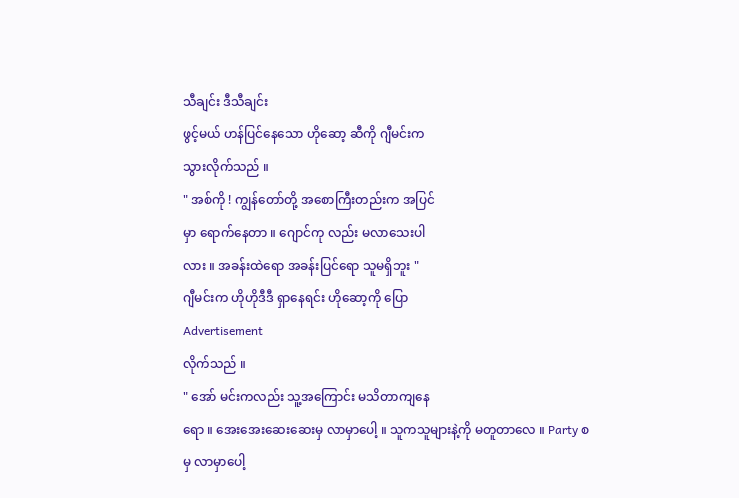သီချင်း ဒီသီချင်း
ဖွင့်မယ် ဟန်ပြင်နေသော ဟိုဆော့ ဆီကို ဂျီမင်းက
သွားလိုက်သည် ။
" အစ်ကို ! ကျွန်တော်တို့ အစောကြီးတည်းက အပြင်
မှာ ရောက်နေတာ ။ ဂျောင်ကု လည်း မလာသေးပါ
လား ။ အခန်းထဲရော အခန်းပြင်ရော သူမရှိဘူး "
ဂျီမင်းက ဟိုဟိုဒီဒီ ရှာနေရင်း ဟိုဆော့ကို ပြော
Advertisement
လိုက်သည် ။
" အော် မင်းကလည်း သူ့အကြောင်း မသိတာကျနေ
ရော ။ အေးအေးဆေးဆေးမှ လာမှာပေါ့ ။ သူကသူများနဲ့ကို မတူတာလေ ။ Party စမှ လာမှာပေါ့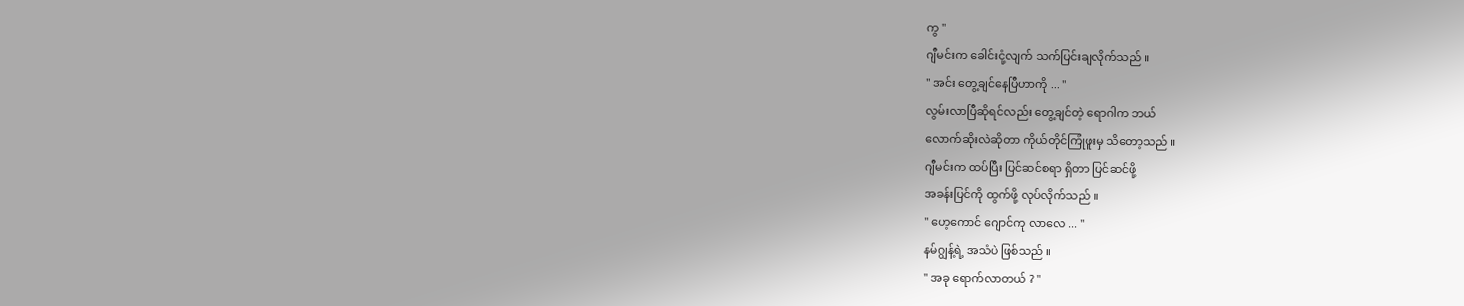ကွ "
ဂျီမင်းက ခေါင်းငုံ့လျက် သက်ပြင်းချလိုက်သည် ။
" အင်း တွေ့ချင်နေပြီဟာကို ... "
လွမ်းလာပြီဆိုရင်လည်း တွေ့ချင်တဲ့ ရောဂါက ဘယ်
လောက်ဆိုးလဲဆိုတာ ကိုယ်တိုင်ကြုံဖူးမှ သိတော့သည် ။
ဂျီမင်းက ထပ်ပြီး ပြင်ဆင်စရာ ရှိတာ ပြင်ဆင်ဖို့
အခန်းပြင်ကို ထွက်ဖို့ လုပ်လိုက်သည် ။
" ဟေ့ကောင် ဂျောင်ကု လာလေ ... "
နမ်ဂျွန့်ရဲ့ အသံပဲ ဖြစ်သည် ။
" အခု ရောက်လာတယ် ? "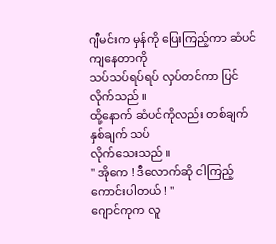ဂျီမင်းက မှန်ကို ပြေးကြည့်ကာ ဆံပင်ကျနေတာကို
သပ်သပ်ရပ်ရပ် လှပ်တင်ကာ ပြင်လိုက်သည် ။
ထို့နောက် ဆံပင်ကိုလည်း တစ်ချက် နှစ်ချက် သပ်
လိုက်သေးသည် ။
" အိုကေ ! ဒီလောက်ဆို ငါကြည့်ကောင်းပါတယ် ! "
ဂျောင်ကုက လူ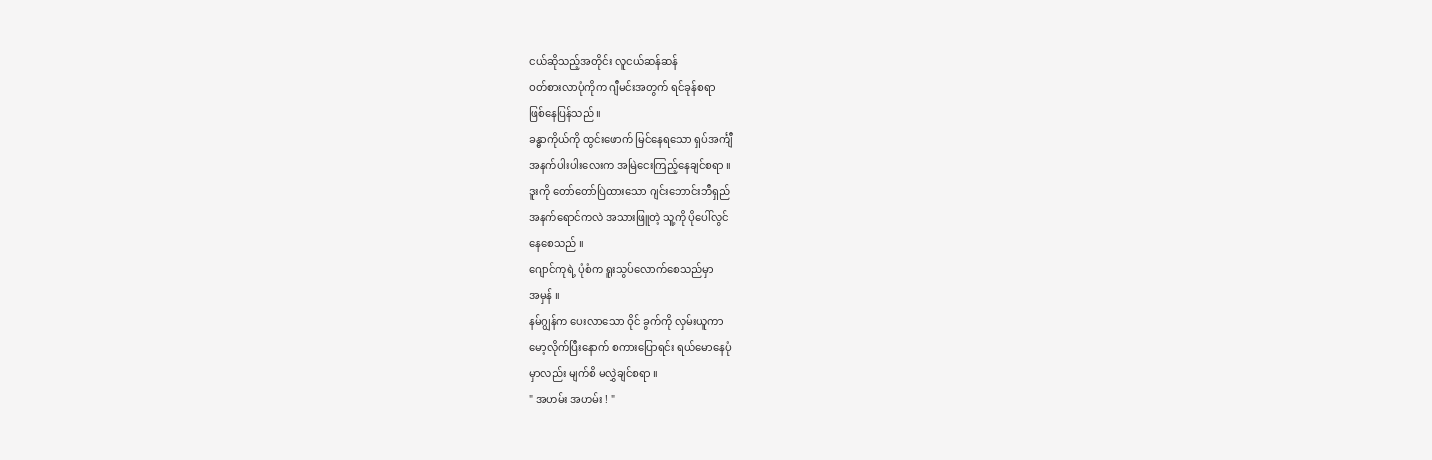ငယ်ဆိုသည့်အတိုင်း လူငယ်ဆန်ဆန်
ဝတ်စားလာပုံကိုက ဂျီမင်းအတွက် ရင်ခုန်စရာ
ဖြစ်နေပြန်သည် ။
ခန္ဓာကိုယ်ကို ထွင်းဖောက် မြင်နေရသော ရှပ်အင်္ကျီ
အနက်ပါးပါးလေးက အမြဲငေးကြည့်နေချင်စရာ ။
ဒူးကို တော်တော်ပြဲထားသော ဂျင်းဘောင်းဘီရှည်
အနက်ရောင်ကလဲ အသားဖြူတဲ့ သူ့ကို ပိုပေါ်လွင်
နေစေသည် ။
ဂျောင်ကုရဲ့ ပုံစံက ရူးသွပ်လောက်စေသည်မှာ
အမှန် ။
နမ်ဂျွန်က ပေးလာသော ဝိုင် ခွက်ကို လှမ်းယူကာ
မော့လိုက်ပြီးနောက် စကားပြောရင်း ရယ်မောနေပုံ
မှာလည်း မျက်စိ မလွှဲချင်စရာ ။
" အဟမ်း အဟမ်း ! "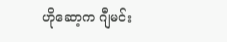ဟိုဆော့က ဂျီမင်း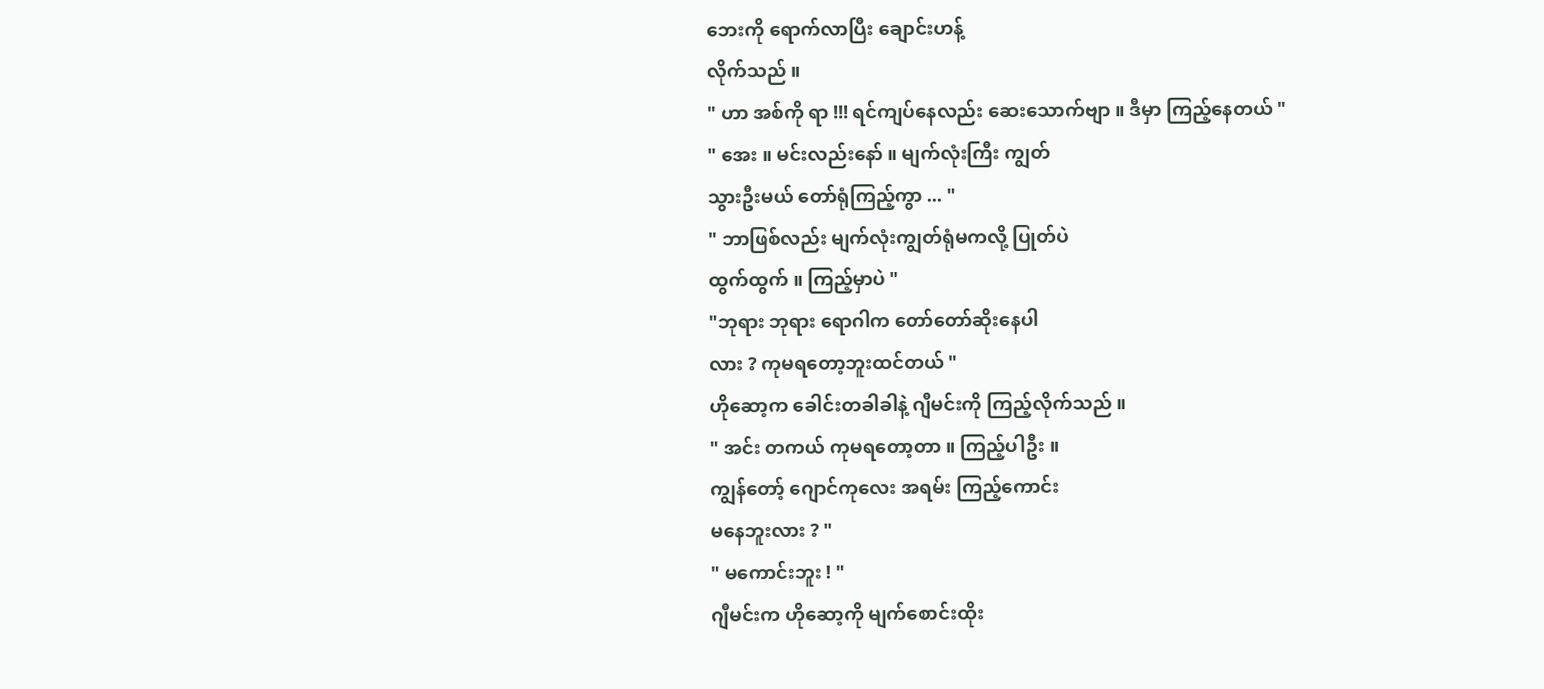ဘေးကို ရောက်လာပြီး ချောင်းဟန့်
လိုက်သည် ။
" ဟာ အစ်ကို ရာ !!! ရင်ကျပ်နေလည်း ဆေးသောက်ဗျာ ။ ဒီမှာ ကြည့်နေတယ် "
" အေး ။ မင်းလည်းနော် ။ မျက်လုံးကြီး ကျွတ်
သွားဦးမယ် တော်ရုံကြည့်ကွာ ... "
" ဘာဖြစ်လည်း မျက်လုံးကျွတ်ရုံမကလို့ ပြုတ်ပဲ
ထွက်ထွက် ။ ကြည့်မှာပဲ "
"ဘုရား ဘုရား ရောဂါက တော်တော်ဆိုးနေပါ
လား ? ကုမရတော့ဘူးထင်တယ် "
ဟိုဆော့က ခေါင်းတခါခါနဲ့ ဂျီမင်းကို ကြည့်လိုက်သည် ။
" အင်း တကယ် ကုမရတော့တာ ။ ကြည့်ပါဦး ။
ကျွန်တော့် ဂျောင်ကုလေး အရမ်း ကြည့်ကောင်း
မနေဘူးလား ? "
" မကောင်းဘူး ! "
ဂျီမင်းက ဟိုဆော့ကို မျက်စောင်းထိုး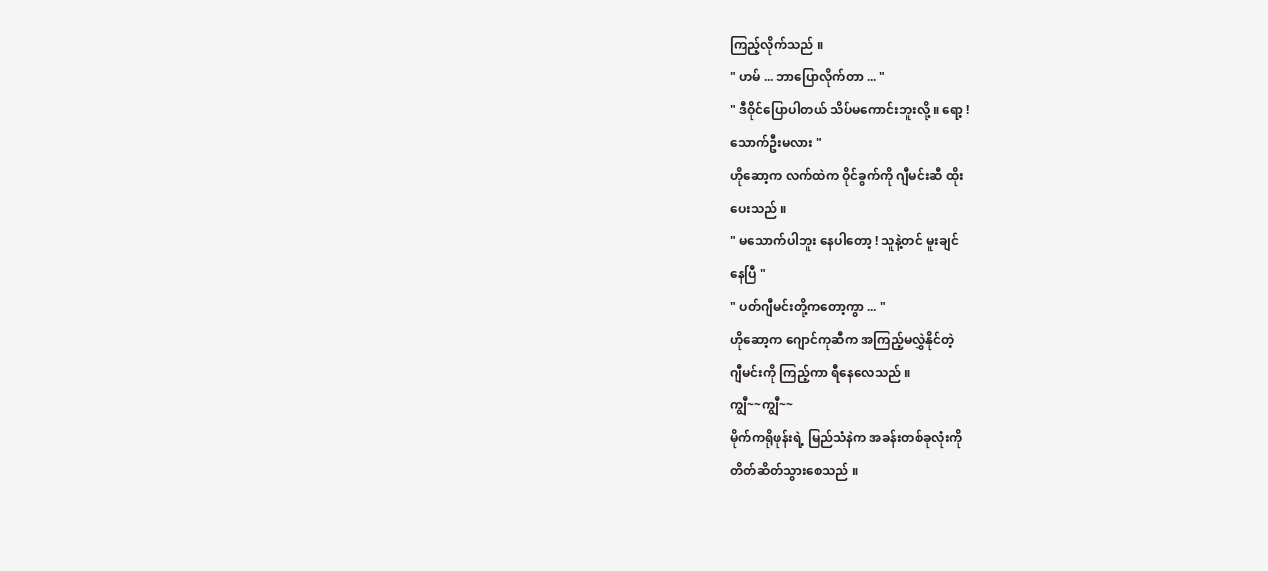ကြည့်လိုက်သည် ။
" ဟမ် ... ဘာပြောလိုက်တာ ... "
" ဒီဝိုင်ပြောပါတယ် သိပ်မကောင်းဘူးလို့ ။ ရော့ !
သောက်ဦးမလား "
ဟိုဆော့က လက်ထဲက ဝိုင်ခွက်ကို ဂျီမင်းဆီ ထိုး
ပေးသည် ။
" မသောက်ပါဘူး နေပါတော့ ! သူနဲ့တင် မူးချင်
နေပြီ "
" ပတ်ဂျီမင်းတို့ကတော့ကွာ ... "
ဟိုဆော့က ဂျောင်ကုဆီက အကြည့်မလွှဲနိုင်တဲ့
ဂျီမင်းကို ကြည့်ကာ ရီနေလေသည် ။
ကျွီ~~ကျွီ~~
မိုက်ကရိုဖုန်းရဲ့ မြည်သံနဲက အခန်းတစ်ခုလုံးကို
တိတ်ဆိတ်သွားစေသည် ။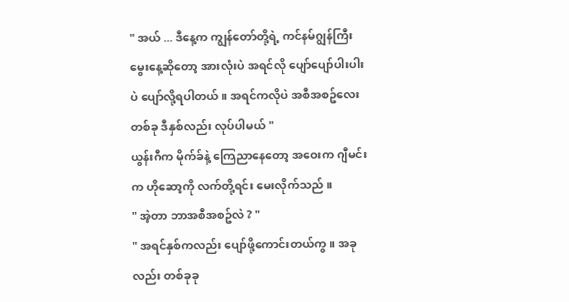" အယ် ... ဒီနေ့က ကျွန်တော်တို့ရဲ့ ကင်နမ်ဂျွန်ကြီး
မွေးနေ့ဆိုတော့ အားလုံးပဲ အရင်လို ပျော်ပျော်ပါးပါး
ပဲ ပျော်လို့ရပါတယ် ။ အရင်ကလိုပဲ အစီအစဥ်လေး
တစ်ခု ဒီနှစ်လည်း လုပ်ပါမယ် "
ယွန်းဂီက မိုက်ခ်နဲ့ ကြေညာနေတော့ အဝေးက ဂျီမင်း
က ဟိုဆော့ကို လက်တို့ရင်း မေးလိုက်သည် ။
" အဲ့တာ ဘာအစီအစဥ်လဲ ? "
" အရင်နှစ်ကလည်း ပျော်ဖို့ကောင်းတယ်ကွ ။ အခု
လည်း တစ်ခုခု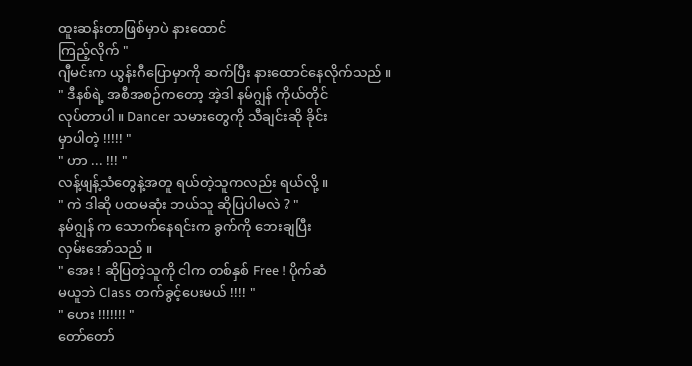ထူးဆန်းတာဖြစ်မှာပဲ နားထောင်
ကြည့်လိုက် "
ဂျီမင်းက ယွန်းဂီပြောမှာကို ဆက်ပြီး နားထောင်နေလိုက်သည် ။
" ဒီနစ်ရဲ့ အစီအစဉ်ကတော့ အဲ့ဒါ နမ်ဂျွန် ကိုယ်တိုင်
လုပ်တာပါ ။ Dancer သမားတွေကို သီချင်းဆို ခိုင်း
မှာပါတဲ့ !!!!! "
" ဟာ ... !!! "
လန့်ဖျန့်သံတွေနဲ့အတူ ရယ်တဲ့သူကလည်း ရယ်လို့ ။
" ကဲ ဒါဆို ပထမဆုံး ဘယ်သူ ဆိုပြပါမလဲ ? "
နမ်ဂျွန် က သောက်နေရင်းက ခွက်ကို ဘေးချပြီး
လှမ်းအော်သည် ။
" အေး ! ဆိုပြတဲ့သူကို ငါက တစ်နှစ် Free ! ပိုက်ဆံ
မယူဘဲ Class တက်ခွင့်ပေးမယ် !!!! "
" ဟေး !!!!!!! "
တော်တော်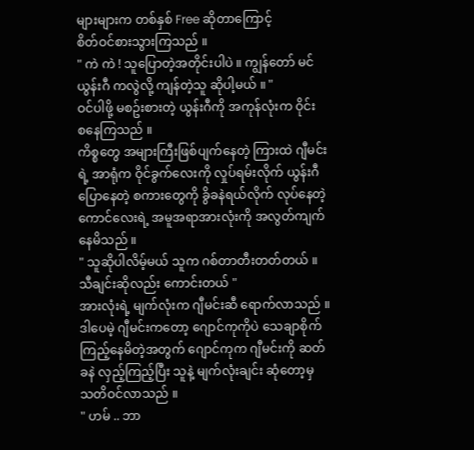များများက တစ်နှစ် Free ဆိုတာကြောင့်
စိတ်ဝင်စားသွားကြသည် ။
" ကဲ ကဲ ! သူပြောတဲ့အတိုင်းပါပဲ ။ ကျွန်တော် မင်
ယွန်းဂီ ကလွဲလို့ ကျန်တဲ့သူ ဆိုပါ့မယ် ။ "
ဝင်ပါဖို့ မစဥ်းစားတဲ့ ယွန်းဂီကို အကုန်လုံးက ဝိုင်း
စနေကြသည် ။
ကိစ္စတွေ အများကြီးဖြစ်ပျက်နေတဲ့ ကြားထဲ ဂျီမင်း
ရဲ့ အာရုံက ဝိုင်ခွက်လေးကို လှုပ်ရမ်းလိုက် ယွန်းဂီ
ပြောနေတဲ့ စကားတွေကို ခွိခနဲရယ်လိုက် လုပ်နေတဲ့
ကောင်လေးရဲ့ အမူအရာအားလုံးကို အလွတ်ကျက်
နေမိသည် ။
" သူဆိုပါလိမ့်မယ် သူက ဂစ်တာတီးတတ်တယ် ။
သီချင်းဆိုလည်း ကောင်းတယ် "
အားလုံးရဲ့ မျက်လုံးက ဂျီမင်းဆီ ရောက်လာသည် ။
ဒါပေမဲ့ ဂျီမင်းကတော့ ဂျောင်ကုကိုပဲ သေချာစိုက်
ကြည့်နေမိတဲ့အတွက် ဂျောင်ကုက ဂျီမင်းကို ဆတ်
ခနဲ လှည့်ကြည့်ပြီး သူနဲ့ မျက်လုံးချင်း ဆုံတော့မှ
သတိဝင်လာသည် ။
" ဟမ် .. ဘာ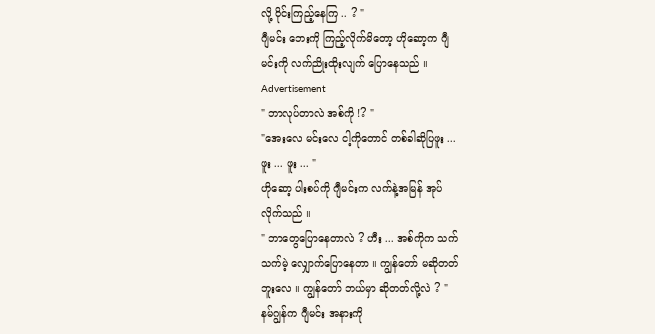လို့ ဝိုင်းကြည့်နေကြ .. ? "
ဂျီမင်း ဘေးကို ကြည့်လိုက်မိတော့ ဟိုဆော့က ဂျီ
မင်းကို လက်ညိုးထိုးလျက် ပြောနေသည် ။
Advertisement
" ဘာလုပ်တာလဲ အစ်ကို !? "
"အေးလေ မင်းလေ ငါ့ကိုတောင် တစ်ခါဆိုပြဖူး ...
ဖူး ... ဖူး ... "
ဟိုဆော့ ပါးစပ်ကို ဂျီမင်းက လက်နဲ့အမြန် အုပ်
လိုက်သည် ။
" ဘာတွေပြောနေတာလဲ ? ဟီး ... အစ်ကိုက သက်
သက်မဲ့ လျှောက်ပြောနေတာ ။ ကျွန်တော် မဆိုတတ်
ဘူးလေ ။ ကျွန်တော် ဘယ်မှာ ဆိုတတ်လို့လဲ ? "
နမ်ဂျွန်က ဂျီမင်း အနားကို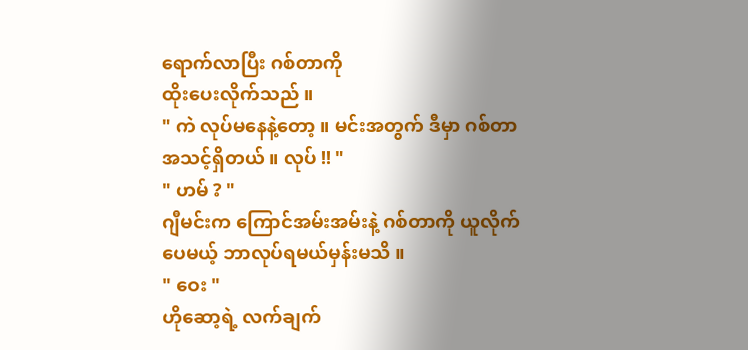ရောက်လာပြီး ဂစ်တာကို
ထိုးပေးလိုက်သည် ။
" ကဲ လုပ်မနေနဲ့တော့ ။ မင်းအတွက် ဒီမှာ ဂစ်တာ
အသင့်ရှိတယ် ။ လုပ် !! "
" ဟမ် ? "
ဂျီမင်းက ကြောင်အမ်းအမ်းနဲ့ ဂစ်တာကို ယူလိုက်
ပေမယ့် ဘာလုပ်ရမယ်မှန်းမသိ ။
" ဝေး "
ဟိုဆော့ရဲ့ လက်ချက်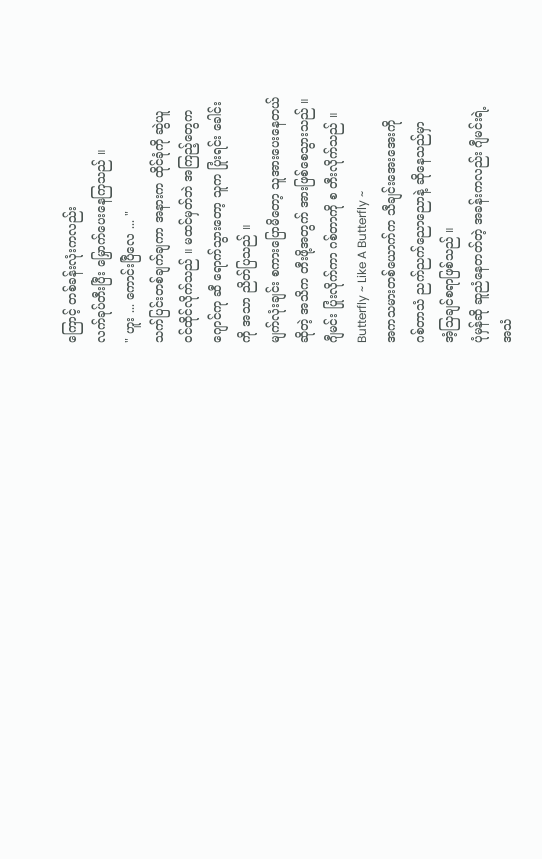ကြောင့် တစ်ခန်းလုံးကလည်း
လက်ခုပ်တီးပြီး မြှောက်ပေးနေကြသည် ။
" ဟူး ... ကောင်းပြီလေ ... "
သက်ပြင်းတစ်ချက်ချကာ အနားက ထိုင်ခုံကို ဆွဲယူ
ဝင်ထိုင်လိုက်သည် ။ မထင်မှတ်ဘဲ အကြည့်တွေက
ဂျောင်ကု ဆီ ရောက်သွားတော့ သူက ပြုံးရင်း ခေါင်း
ကို အသာ ညိတ်ပြသည် ။
မျက်လုံးချင်း စကားပြောမိတော့ သူအားပေးနေတယ်
ဆိုတဲ့ အသိက တီးဖို့အတွက် အားဖြစ်စေသွားသည် ။
ဂျီမင်း ပြုံးလိုက်ကာ ဂစ်တာကို စ တီးလိုက်သည် ။
Butterfly ~ Like A Butterfly ~
အကသမားတစ်ယောက်က သီချင်းအေးအေးကို
ဂစ်တာသံ ညက်ညက်ညောညောနဲ့ ဆိုနေသည်မှာ
အံ့သြချင်စရာဖြစ်သည် ။
ပုံမှန်ဆို ဆူညံနေတတ်တဲ့ အခန်းကလည်း ဂျီမင်းရဲ့
အသံ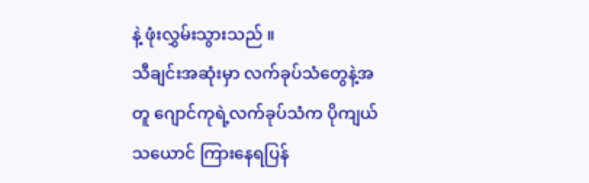နဲ့ ဖုံးလွှမ်းသွားသည် ။
သီချင်းအဆုံးမှာ လက်ခုပ်သံတွေနဲ့အတူ ဂျောင်ကုရဲ့လက်ခုပ်သံက ပိုကျယ်သယောင် ကြားနေရပြန်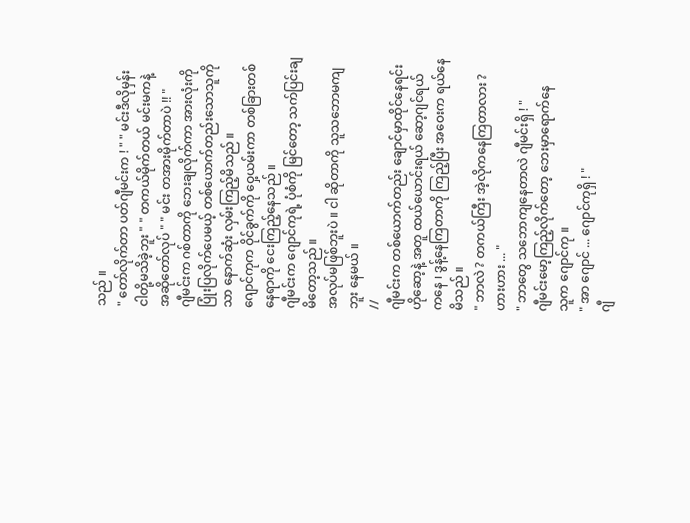သည် ။
" တော်လိုက်တာ ပတ်ဂျီမင်းက ! " " မင်းဒီလိုမှန်း
ငါတို့မသိခဲ့ဘူး " " တကယ်မိုက်တယ် မင်းမကနဲ့
အဆိုတော်လုပ် " " မင်း တအားမိုက်တာပဲ !! "
ဂျီမင်းက ဂစ်တာကို ဘေးချလိုက်ကာ အားလုံးကို
ပြုံးပြလိုက်ပေမယ့် တစ်ယောက်တည်းသောသူကို
သာ နောက်ဆုံး လှမ်းကြည့်မိသည် ။
ဂျောင်ကုက ဝိုင်ခွက်ကို ဝှေ့ယမ်းကာ တစ်ခြားတစ်
နေရာကို ငေးကြည့်နေသည် ။
ဂျီမင်းက ဂျောင်ကုရဲ့ ပုံစံကို မြင်တော့ သက်ပြင်းချ
မိတော့သည် ။
အလုပ်မဖြစ်ဘူးပဲ ။ ငါ ဆိုတာကို သူသဘောမကျ
ဘူး နေမယ် ။
//
ဂျီမင်းက တစ်ယောက်တည်း ချောင်မှာထိုင်နေရင်း
ဟိုဆော့နဲ့ အတူ ထယ်ယောင်းရယ် ဆော့ဂျင်ရယ်
ကနေ ၊ ဒွန့်နေကြတာကို ကြည့်ပြီး အဝေးက ရယ်နေ
မိသည် ။
" ဘာလဲ ? တကယ်ကြီး အဲ့လိုကနေကြတာလား ?
ဟားဟား ... "
" ဘာတွေ သဘောကျနေတာလဲ ဂျီမင်းရှိ ! "
ဂျီမင်းမော့ကြည့်လိုက်တော့ ဘေးမှာရောက်နေ
သူက ဂျောင်ကု ။
" အာ ဂျောင် ... ဂျောင်ကုရှိ ! "
ဂျီ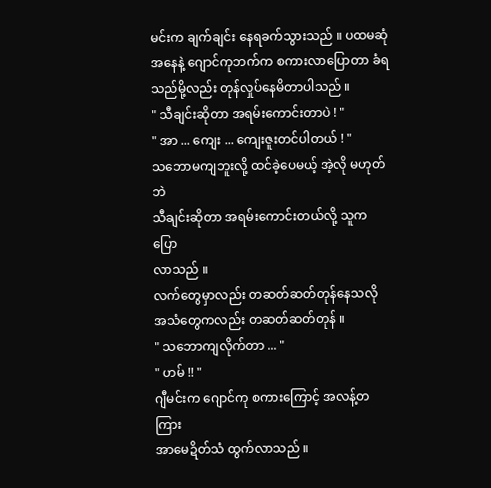မင်းက ချက်ချင်း နေရခက်သွားသည် ။ ပထမဆုံအနေနဲ့ ဂျောင်ကုဘက်က စကားလာပြောတာ ခံရ
သည်မို့လည်း တုန်လှုပ်နေမိတာပါသည် ။
" သီချင်းဆိုတာ အရမ်းကောင်းတာပဲ ! "
" အာ ... ကျေး ... ကျေးဇူးတင်ပါတယ် ! "
သဘောမကျဘူးလို့ ထင်ခဲ့ပေမယ့် အဲ့လို မဟုတ်ဘဲ
သီချင်းဆိုတာ အရမ်းကောင်းတယ်လို့ သူက ပြော
လာသည် ။
လက်တွေမှာလည်း တဆတ်ဆတ်တုန်နေသလို
အသံတွေကလည်း တဆတ်ဆတ်တုန် ။
" သဘောကျလိုက်တာ ... "
" ဟမ် !! "
ဂျီမင်းက ဂျောင်ကု စကားကြောင့် အလန့်တကြား
အာမေဍိတ်သံ ထွက်လာသည် ။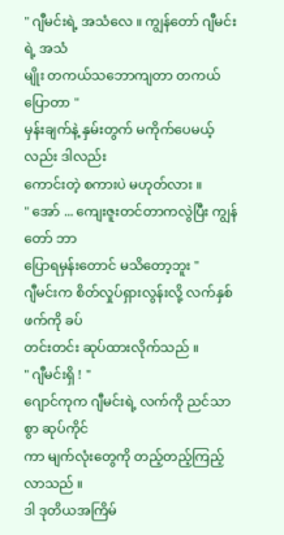" ဂျီမင်းရဲ့ အသံလေ ။ ကျွန်တော် ဂျီမင်းရဲ့ အသံ
မျိုး တကယ်သဘောကျတာ တကယ်ပြောတာ "
မှန်းချက်နဲ့ နှမ်းတွက် မကိုက်ပေမယ့်လည်း ဒါလည်း
ကောင်းတဲ့ စကားပဲ မဟုတ်လား ။
" အော် ... ကျေးဇူးတင်တာကလွဲပြီး ကျွန်တော် ဘာ
ပြောရမှန်းတောင် မသိတော့ဘူး "
ဂျီမင်းက စိတ်လှုပ်ရှားလွန်းလို့ လက်နှစ်ဖက်ကို ခပ်
တင်းတင်း ဆုပ်ထားလိုက်သည် ။
" ဂျီမင်းရှိ ! "
ဂျောင်ကုက ဂျီမင်းရဲ့ လက်ကို ညင်သာစွာ ဆုပ်ကိုင်
ကာ မျက်လုံးတွေကို တည့်တည့်ကြည့်လာသည် ။
ဒါ ဒုတိယအကြိမ်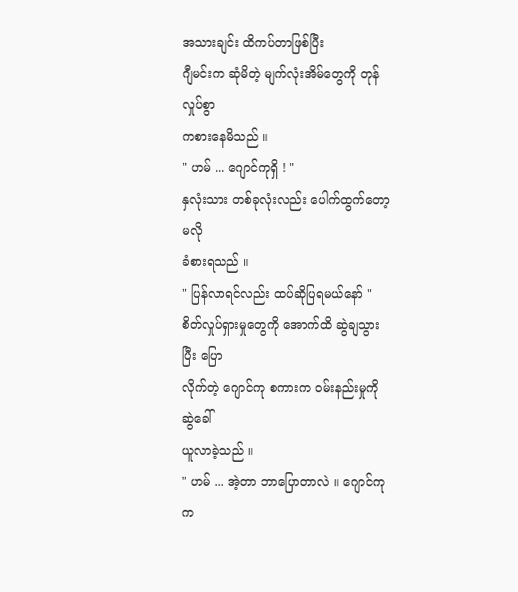အသားချင်း ထိကပ်တာဖြစ်ပြီး
ဂျီမင်းက ဆုံမိတဲ့ မျက်လုံးအိမ်တွေကို တုန်လှုပ်စွာ
ကစားနေမိသည် ။
" ဟမ် ... ဂျောင်ကုရှိ ! "
နှလုံးသား တစ်ခုလုံးလည်း ပေါက်ထွက်တော့မလို
ခံစားရသည် ။
" ပြန်လာရင်လည်း ထပ်ဆိုပြရမယ်နော် "
စိတ်လှုပ်ရှားမှုတွေကို အောက်ထိ ဆွဲချသွားပြီး ပြော
လိုက်တဲ့ ဂျောင်ကု စကားက ဝမ်းနည်းမှုကို ဆွဲခေါ်
ယူလာခဲ့သည် ။
" ဟမ် ... အဲ့တာ ဘာပြောတာလဲ ။ ဂျောင်ကုက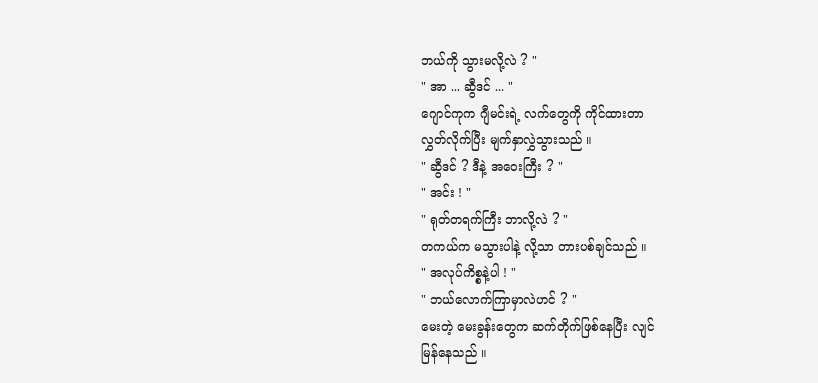ဘယ်ကို သွားမလို့လဲ ? "
" အာ ... ဆွီဒင် ... "
ဂျောင်ကုက ဂျီမင်းရဲ့ လက်တွေကို ကိုင်ထားတာ
လွှတ်လိုက်ပြီး မျက်နှာလွှဲသွားသည် ။
" ဆွီဒင် ? ဒီနဲ့ အဝေးကြီး ? "
" အင်း ! "
" ရုတ်တရက်ကြီး ဘာလို့လဲ ? "
တကယ်က မသွားပါနဲ့ လို့သာ တားပစ်ချင်သည် ။
" အလုပ်ကိစ္စနဲ့ပါ ! "
" ဘယ်လောက်ကြာမှာလဲဟင် ? "
မေးတဲ့ မေးခွန်းတွေက ဆက်တိုက်ဖြစ်နေပြီး လျင်
မြန်နေသည် ။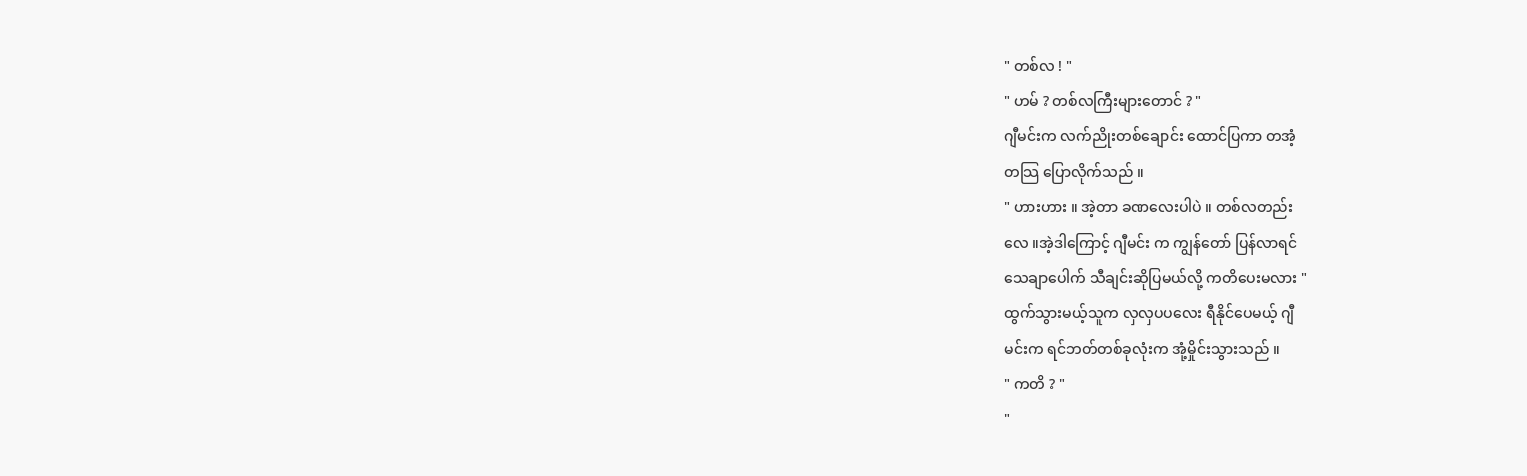" တစ်လ ! "
" ဟမ် ? တစ်လကြီးများတောင် ? "
ဂျီမင်းက လက်ညိုးတစ်ချောင်း ထောင်ပြကာ တအံ့
တသြ ပြောလိုက်သည် ။
" ဟားဟား ။ အဲ့တာ ခဏလေးပါပဲ ။ တစ်လတည်း
လေ ။အဲ့ဒါကြောင့် ဂျီမင်း က ကျွန်တော် ပြန်လာရင်
သေချာပေါက် သီချင်းဆိုပြမယ်လို့ ကတိပေးမလား "
ထွက်သွားမယ့်သူက လှလှပပလေး ရီနိုင်ပေမယ့် ဂျီ
မင်းက ရင်ဘတ်တစ်ခုလုံးက အုံ့မှိုင်းသွားသည် ။
" ကတိ ? "
"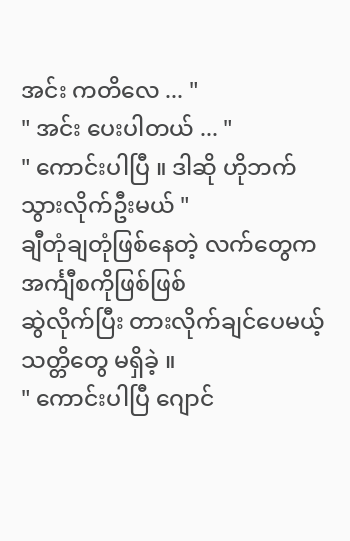အင်း ကတိလေ ... "
" အင်း ပေးပါတယ် ... "
" ကောင်းပါပြီ ။ ဒါဆို ဟိုဘက် သွားလိုက်ဦးမယ် "
ချီတုံချတုံဖြစ်နေတဲ့ လက်တွေက အင်္ကျီစကိုဖြစ်ဖြစ်
ဆွဲလိုက်ပြီး တားလိုက်ချင်ပေမယ့် သတ္တိတွေ မရှိခဲ့ ။
" ကောင်းပါပြီ ဂျောင်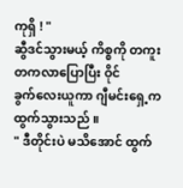ကုရှိ ! "
ဆွီဒင်သွားမယ့် ကိစ္စကို တကူးတကလာပြောပြီး ဝိုင်
ခွက်လေးယူကာ ဂျီမင်းရှေ့က ထွက်သွားသည် ။
" ဒီတိုင်းပဲ မသိအောင် ထွက်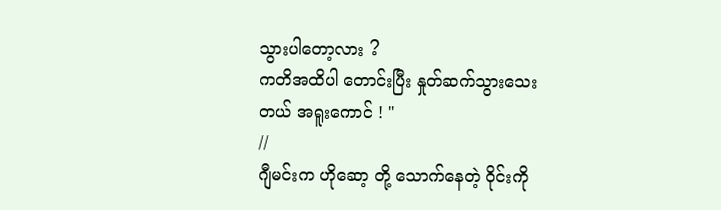သွားပါတော့လား ?
ကတိအထိပါ တောင်းပြီး နှုတ်ဆက်သွားသေး
တယ် အရူးကောင် ! "
//
ဂျီမင်းက ဟိုဆော့ တို့ သောက်နေတဲ့ ဝိုင်းကို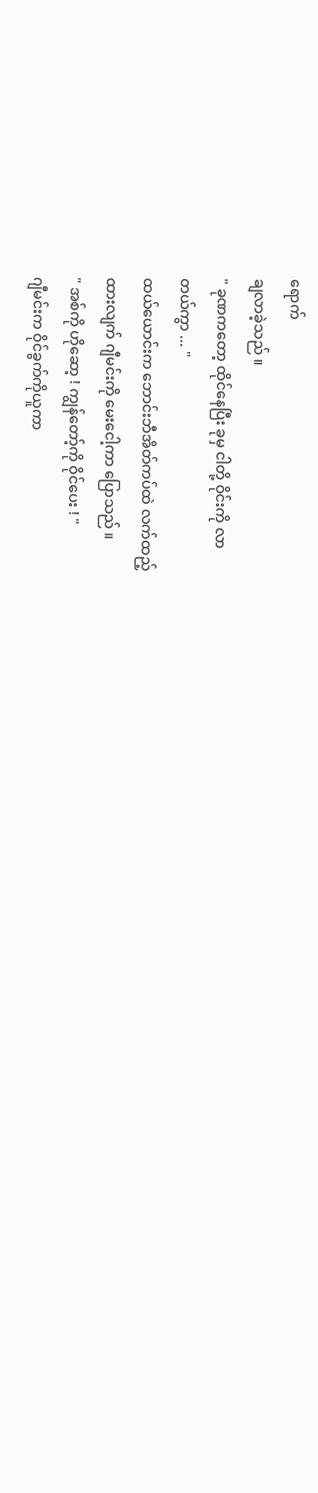ရောက်
ချလာခဲ့သည် ။
" ခုဏကတော့ ထိုင်နေပြီး ခုမှ ငါတို့ ဝိုင်းကို လာ
တယ်ကွာ ... "
ထယ်ယောင်းက ဘောင်းဘီအိတ်ကပ်ထဲ လက်ထည့်
ထားလျက် ဂျီမင်းကို မေးငေါ့ကာ ပြောသည် ။
" အစ်ကို ဟိုဆော့ ! ကျွန်တော့်ကို ဝိုင်ပေး ! "
ဂျီမင်းက ဝိုင်ခွက်ကိုယူကာ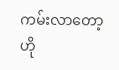ကမ်းလာတော့ ဟို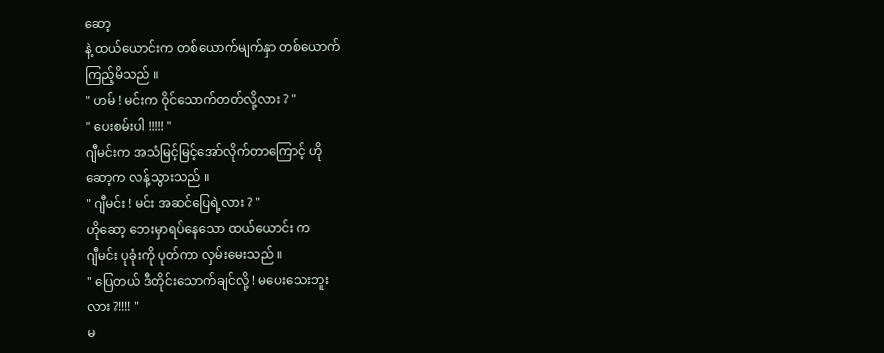ဆော့
နဲ့ ထယ်ယောင်းက တစ်ယောက်မျက်နှာ တစ်ယောက်
ကြည့်မိသည် ။
" ဟမ် ! မင်းက ဝိုင်သောက်တတ်လို့လား ? "
" ပေးစမ်းပါ !!!!! "
ဂျီမင်းက အသံမြင့်မြင့်အော်လိုက်တာကြောင့် ဟို
ဆော့က လန့်သွားသည် ။
" ဂျီမင်း ! မင်း အဆင်ပြေရဲ့လား ? "
ဟိုဆော့ ဘေးမှာရပ်နေသော ထယ်ယောင်း က
ဂျီမင်း ပုခုံးကို ပုတ်ကာ လှမ်းမေးသည် ။
" ပြေတယ် ဒီတိုင်းသောက်ချင်လို့ ! မပေးသေးဘူး
လား ?!!!! "
မ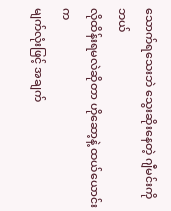သောက်ရသေးဘဲ သွေးဆိုးနေတဲ့ ဂျီမင်းကို ဘယ်
လိုထိန်းရမလဲဆိုတာ ဟိုဆော့နဲ့ ထယ်ယောင်းက
မျက်လုံးဖြင့် အချက်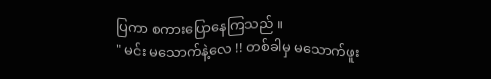ပြကာ စကားပြောနေကြသည် ။
" မင်း မသောက်နဲ့လေ !! တစ်ခါမှ မသောက်ဖူး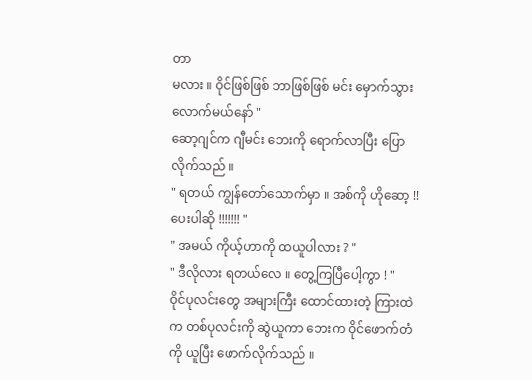တာ
မလား ။ ဝိုင်ဖြစ်ဖြစ် ဘာဖြစ်ဖြစ် မင်း မှောက်သွား
လောက်မယ်နော် "
ဆော့ဂျင်က ဂျီမင်း ဘေးကို ရောက်လာပြီး ပြော
လိုက်သည် ။
" ရတယ် ကျွန်တော်သောက်မှာ ။ အစ်ကို ဟိုဆော့ !!
ပေးပါဆို !!!!!!! "
" အမယ် ကိုယ့်ဟာကို ထယူပါလား ? "
" ဒီလိုလား ရတယ်လေ ။ တွေ့ကြပြီပေါ့ကွာ ! "
ဝိုင်ပုလင်းတွေ အများကြီး ထောင်ထားတဲ့ ကြားထဲ
က တစ်ပုလင်းကို ဆွဲယူကာ ဘေးက ဝိုင်ဖောက်တံ
ကို ယူပြီး ဖောက်လိုက်သည် ။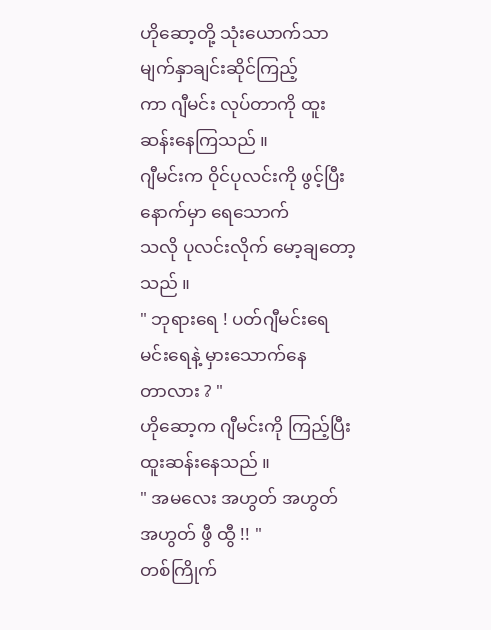ဟိုဆော့တို့ သုံးယောက်သာ မျက်နှာချင်းဆိုင်ကြည့်
ကာ ဂျီမင်း လုပ်တာကို ထူးဆန်းနေကြသည် ။
ဂျီမင်းက ဝိုင်ပုလင်းကို ဖွင့်ပြီးနောက်မှာ ရေသောက်
သလို ပုလင်းလိုက် မော့ချတော့သည် ။
" ဘုရားရေ ! ပတ်ဂျီမင်းရေ မင်းရေနဲ့ မှားသောက်နေ
တာလား ? "
ဟိုဆော့က ဂျီမင်းကို ကြည့်ပြီး ထူးဆန်းနေသည် ။
" အမလေး အဟွတ် အဟွတ် အဟွတ် ဖွီ ထွီ !! "
တစ်ကြိုက်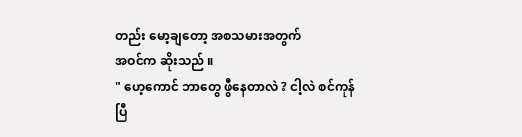တည်း မော့ချတော့ အစသမားအတွက်
အဝင်က ဆိုးသည် ။
" ဟေ့ကောင် ဘာတွေ ဖွီနေတာလဲ ? ငါ့လဲ စင်ကုန်
ပြီ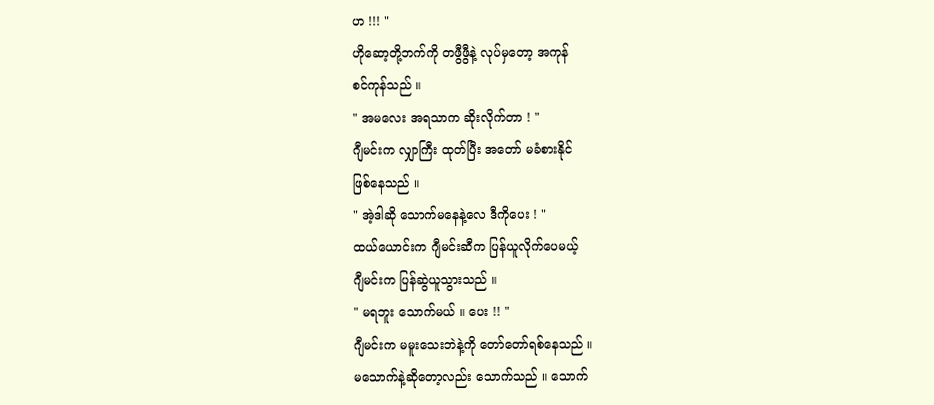ဟ !!! "
ဟိုဆော့တို့ဘက်ကို တဖွီဖွီနဲ့ လုပ်မှတော့ အကုန်
စင်ကုန်သည် ။
" အမလေး အရသာက ဆိုးလိုက်တာ ! "
ဂျီမင်းက လျှာကြီး ထုတ်ပြီး အတော် မခံစားနိုင်
ဖြစ်နေသည် ။
" အဲ့ဒါဆို သောက်မနေနဲ့လေ ဒီကိုပေး ! "
ထယ်ယောင်းက ဂျီမင်းဆီက ပြန်ယူလိုက်ပေမယ့်
ဂျီမင်းက ပြန်ဆွဲယူသွားသည် ။
" မရဘူး သောက်မယ် ။ ပေး !! "
ဂျီမင်းက မမူးသေးဘဲနဲ့ကို တော်တော်ရစ်နေသည် ။
မသောက်နဲ့ဆိုတော့လည်း သောက်သည် ။ သောက်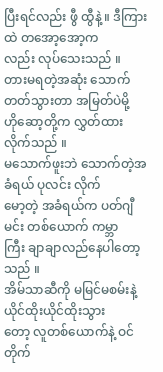ပြီးရင်လည်း ဖွီ ထွီနဲ့ ။ ဒီကြားထဲ တအော့အော့က
လည်း လုပ်သေးသည် ။
တားမရတဲ့အဆုံး သောက်တတ်သွားတာ အမြတ်ပဲမို့
ဟိုဆော့တို့က လွှတ်ထားလိုက်သည် ။
မသောက်ဖူးဘဲ သောက်တဲ့အခံရယ် ပုလင်း လိုက်
မော့တဲ့ အခံရယ်က ပတ်ဂျီမင်း တစ်ယောက် ကမ္ဘာ
ကြီး ချာချာလည်နေပါတော့သည် ။
အိမ်သာဆီကို မမြင်မစမ်းနဲ့ ယိုင်ထိုးယိုင်ထိုးသွား
တော့ လူတစ်ယောက်နဲ့ ဝင်တိုက်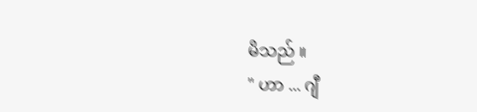မိသည် ။
" ဟာ ... ဂျီ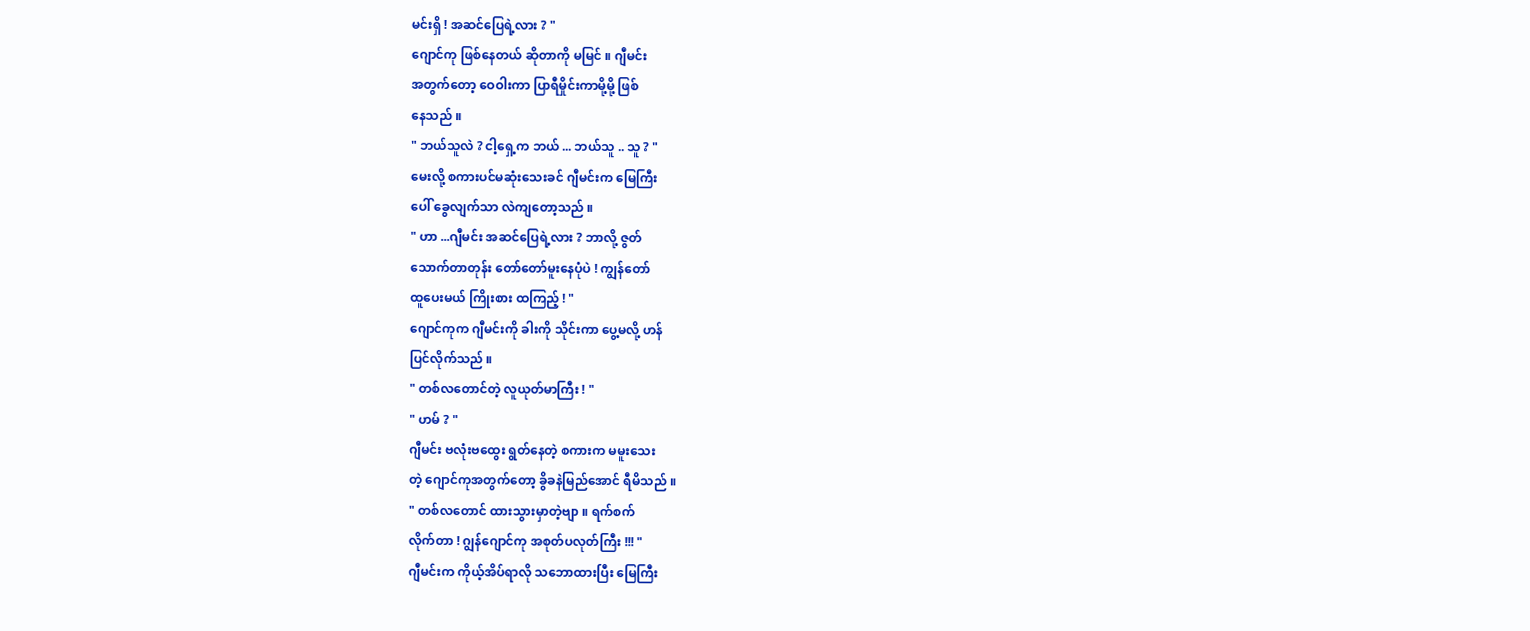မင်းရှိ ! အဆင်ပြေရဲ့လား ? "
ဂျောင်ကု ဖြစ်နေတယ် ဆိုတာကို မမြင် ။ ဂျီမင်း
အတွက်တော့ ဝေဝါးကာ ပြာရီမှိုင်းကာမို့မို့ ဖြစ်
နေသည် ။
" ဘယ်သူလဲ ? ငါ့ရှေ့က ဘယ် ... ဘယ်သူ .. သူ ? "
မေးလို့ စကားပင်မဆုံးသေးခင် ဂျီမင်းက မြေကြီး
ပေါ် ခွေလျက်သာ လဲကျတော့သည် ။
" ဟာ ...ဂျီမင်း အဆင်ပြေရဲ့လား ? ဘာလို့ ဇွတ်
သောက်တာတုန်း တော်တော်မူးနေပုံပဲ ! ကျွန်တော်
ထူပေးမယ် ကြိုးစား ထကြည့် ! "
ဂျောင်ကုက ဂျီမင်းကို ခါးကို သိုင်းကာ ပွေ့မလို့ ဟန်
ပြင်လိုက်သည် ။
" တစ်လတောင်တဲ့ လူယုတ်မာကြီး ! "
" ဟမ် ? "
ဂျီမင်း ဗလုံးဗထွေး ရွတ်နေတဲ့ စကားက မမူးသေး
တဲ့ ဂျောင်ကုအတွက်တော့ ခွိခနဲမြည်အောင် ရီမိသည် ။
" တစ်လတောင် ထားသွားမှာတဲ့ဗျာ ။ ရက်စက်
လိုက်တာ ! ဂျွန်ဂျောင်ကု အစုတ်ပလုတ်ကြီး !!! "
ဂျီမင်းက ကိုယ့်အိပ်ရာလို သဘောထားပြီး မြေကြီး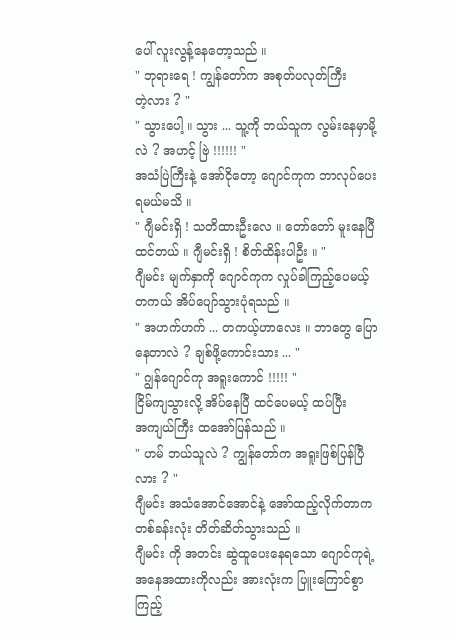ပေါ် လူးလွန့်နေတော့သည် ။
" ဘုရားရေ ! ကျွန်တော်က အစုတ်ပလုတ်ကြီး
တဲ့လား ? "
" သွားပေါ့ ။ သွား ... သူ့ကို ဘယ်သူက လွမ်းနေမှာမို့
လဲ ? အဟင့် ဗြဲ !!!!!! "
အသံပြဲကြီးနဲ့ အော်ငိုတော့ ဂျောင်ကုက ဘာလုပ်ပေး
ရမယ်မသိ ။
" ဂျီမင်းရှိ ! သတိထားဦးလေ ။ တော်တော် မူးနေပြီ
ထင်တယ် ။ ဂျီမင်းရှိ ! စိတ်ထိန်းပါဦး ။ "
ဂျီမင်း မျက်နှာကို ဂျောင်ကုက လှုပ်ခါကြည့်ပေမယ့်
တကယ် အိပ်ပျော်သွားပုံရသည် ။
" အဟက်ဟက် ... တကယ့်ဟာလေး ။ ဘာတွေ ပြော
နေတာလဲ ? ချစ်ဖို့ကောင်းသား ... "
" ဂျွန်ဂျောင်ကု အရူးကောင် !!!!! "
ငြိမ်ကျသွားလို့ အိပ်နေပြီ ထင်ပေမယ့် ထပ်ပြီး
အကျယ်ကြီး ထအော်ပြန်သည် ။
" ဟမ် ဘယ်သူလဲ ? ကျွန်တော်က အရူးဖြစ်ပြန်ပြီ
လား ? "
ဂျီမင်း အသံအောင်အောင်နဲ့ အော်ထည့်လိုက်တာက
တစ်ခန်းလုံး တိတ်ဆိတ်သွားသည် ။
ဂျီမင်း ကို အတင်း ဆွဲထူပေးနေရသော ဂျောင်ကုရဲ့
အနေအထားကိုလည်း အားလုံးက ပြူးကြောင်စွာ
ကြည့်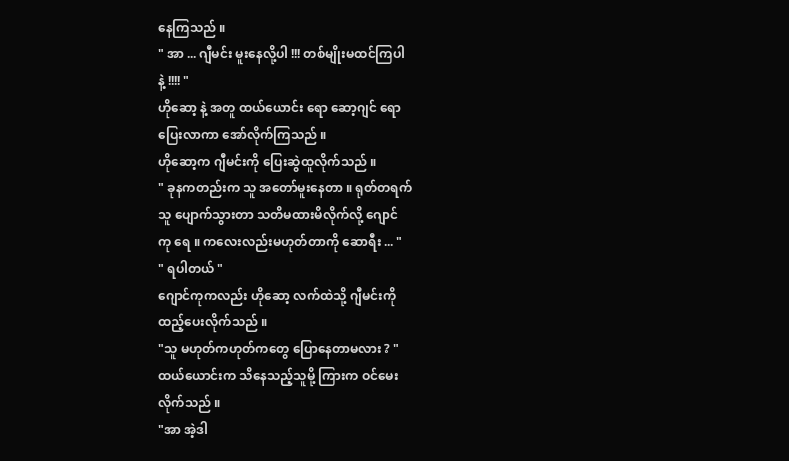နေကြသည် ။
" အာ ... ဂျီမင်း မူးနေလို့ပါ !!! တစ်မျိုးမထင်ကြပါ
နဲ့ !!!! "
ဟိုဆော့ နဲ့ အတူ ထယ်ယောင်း ရော ဆော့ဂျင် ရော
ပြေးလာကာ အော်လိုက်ကြသည် ။
ဟိုဆော့က ဂျီမင်းကို ပြေးဆွဲထူလိုက်သည် ။
" ခုနကတည်းက သူ အတော်မူးနေတာ ။ ရုတ်တရက်
သူ ပျောက်သွားတာ သတိမထားမိလိုက်လို့ ဂျောင်
ကု ရေ ။ ကလေးလည်းမဟုတ်တာကို ဆောရီး ... "
" ရပါတယ် "
ဂျောင်ကုကလည်း ဟိုဆော့ လက်ထဲသို့ ဂျီမင်းကို
ထည့်ပေးလိုက်သည် ။
"သူ မဟုတ်ကဟုတ်ကတွေ ပြောနေတာမလား ? "
ထယ်ယောင်းက သိနေသည့်သူမို့ ကြားက ဝင်မေး
လိုက်သည် ။
"အာ အဲ့ဒါ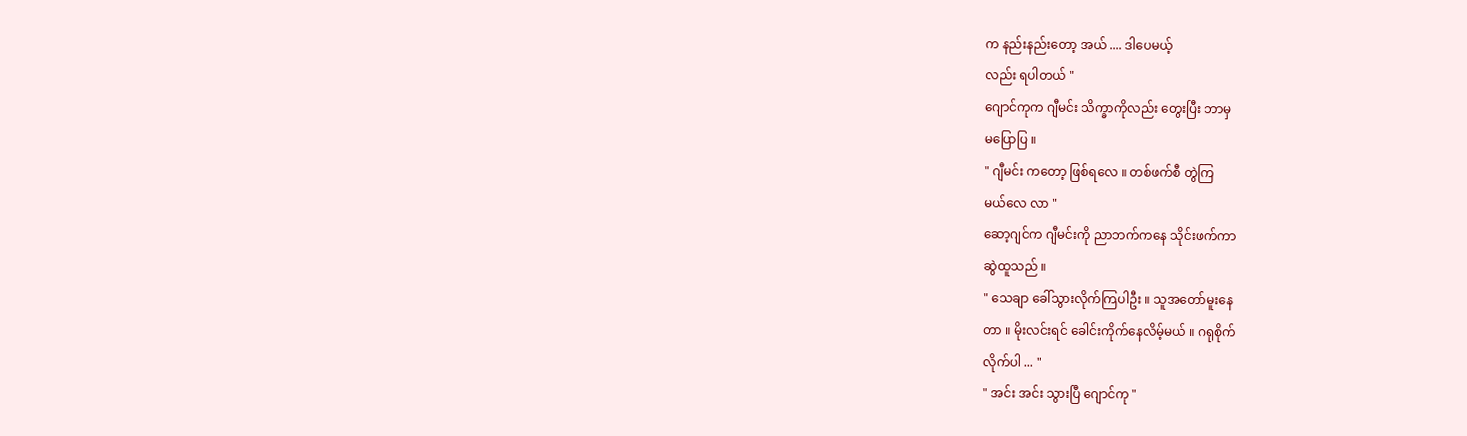က နည်းနည်းတော့ အယ် .... ဒါပေမယ့်
လည်း ရပါတယ် "
ဂျောင်ကုက ဂျီမင်း သိက္ခာကိုလည်း တွေးပြီး ဘာမှ
မပြောပြ ။
" ဂျီမင်း ကတော့ ဖြစ်ရလေ ။ တစ်ဖက်စီ တွဲကြ
မယ်လေ လာ "
ဆော့ဂျင်က ဂျီမင်းကို ညာဘက်ကနေ သိုင်းဖက်ကာ
ဆွဲထူသည် ။
" သေချာ ခေါ်သွားလိုက်ကြပါဦး ။ သူအတော်မူးနေ
တာ ။ မိုးလင်းရင် ခေါင်းကိုက်နေလိမ့်မယ် ။ ဂရုစိုက်
လိုက်ပါ ... "
" အင်း အင်း သွားပြီ ဂျောင်ကု "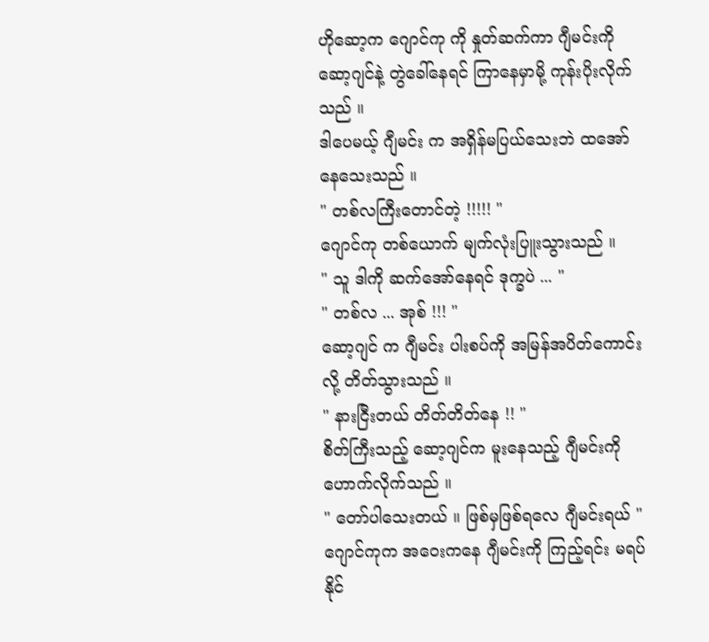ဟိုဆော့က ဂျောင်ကု ကို နှုတ်ဆက်ကာ ဂျီမင်းကို
ဆော့ဂျင်နဲ့ တွဲခေါ်နေရင် ကြာနေမှာမို့ ကုန်းပိုးလိုက်
သည် ။
ဒါပေမယ့် ဂျီမင်း က အရှိန်မပြယ်သေးဘဲ ထအော်
နေသေးသည် ။
" တစ်လကြီးတောင်တဲ့ !!!!! "
ဂျောင်ကု တစ်ယောက် မျက်လုံးပြူးသွားသည် ။
" သူ ဒါကို ဆက်အော်နေရင် ဒုက္ခပဲ ... "
" တစ်လ ... အုစ် !!! "
ဆော့ဂျင် က ဂျီမင်း ပါးစပ်ကို အမြန်အပိတ်ကောင်း
လို့ တိတ်သွားသည် ။
" နားငြီးတယ် တိတ်တိတ်နေ !! "
စိတ်ကြီးသည့် ဆော့ဂျင်က မူးနေသည့် ဂျီမင်းကို
ဟောက်လိုက်သည် ။
" တော်ပါသေးတယ် ။ ဖြစ်မှဖြစ်ရလေ ဂျီမင်းရယ် "
ဂျောင်ကုက အဝေးကနေ ဂျီမင်းကို ကြည့်ရင်း မရပ်
နိုင်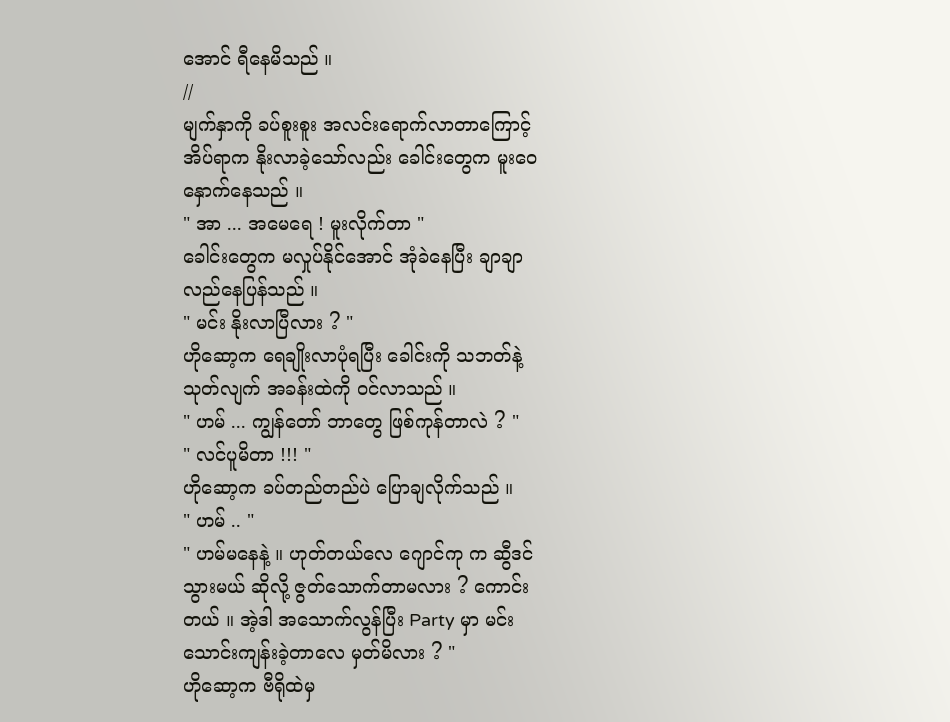အောင် ရီနေမိသည် ။
//
မျက်နှာကို ခပ်စူးစူး အလင်းရောက်လာတာကြောင့်
အိပ်ရာက နိုးလာခဲ့သော်လည်း ခေါင်းတွေက မူးဝေ
နှောက်နေသည် ။
" အာ ... အမေရေ ! မူးလိုက်တာ "
ခေါင်းတွေက မလှုပ်နိုင်အောင် အုံခဲနေပြီး ချာချာ
လည်နေပြန်သည် ။
" မင်း နိုးလာပြီလား ? "
ဟိုဆော့က ရေချိုးလာပုံရပြီး ခေါင်းကို သဘတ်နဲ့
သုတ်လျက် အခန်းထဲကို ဝင်လာသည် ။
" ဟမ် ... ကျွန်တော် ဘာတွေ ဖြစ်ကုန်တာလဲ ? "
" လင်ပူမိတာ !!! "
ဟိုဆော့က ခပ်တည်တည်ပဲ ပြောချလိုက်သည် ။
" ဟမ် .. "
" ဟမ်မနေနဲ့ ။ ဟုတ်တယ်လေ ဂျောင်ကု က ဆွီဒင်
သွားမယ် ဆိုလို့ ဇွတ်သောက်တာမလား ? ကောင်း
တယ် ။ အဲ့ဒါ အသောက်လွန်ပြီး Party မှာ မင်း
သောင်းကျန်းခဲ့တာလေ မှတ်မိလား ? "
ဟိုဆော့က ဗီရိုထဲမှ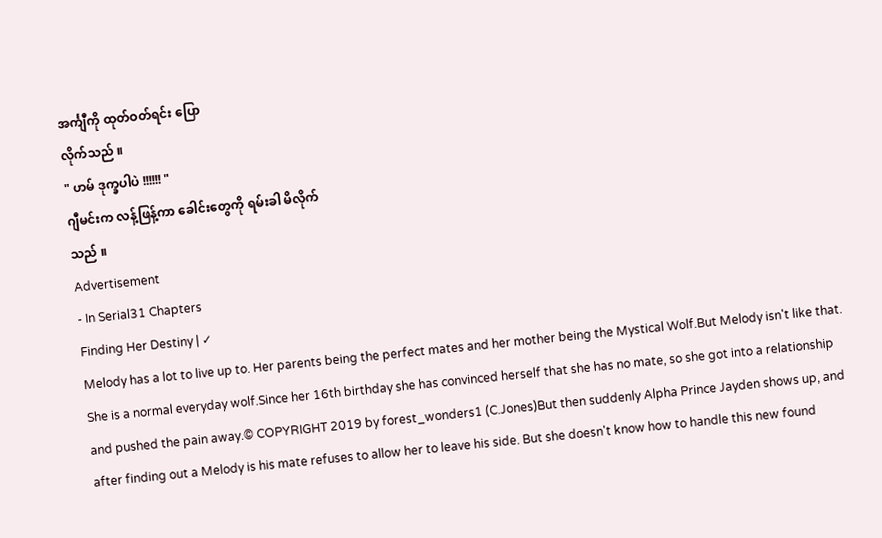အင်္ကျီကို ထုတ်ဝတ်ရင်း ပြော
လိုက်သည် ။
" ဟမ် ဒုက္ခပါပဲ !!!!!! "
ဂျီမင်းက လန့်ဖြန့်ကာ ခေါင်းတွေကို ရမ်းခါ မိလိုက်
သည် ။
Advertisement
- In Serial31 Chapters
Finding Her Destiny | ✓
Melody has a lot to live up to. Her parents being the perfect mates and her mother being the Mystical Wolf.But Melody isn't like that. She is a normal everyday wolf.Since her 16th birthday she has convinced herself that she has no mate, so she got into a relationship and pushed the pain away.© COPYRIGHT 2019 by forest_wonders1 (C.Jones)But then suddenly Alpha Prince Jayden shows up, and after finding out a Melody is his mate refuses to allow her to leave his side. But she doesn't know how to handle this new found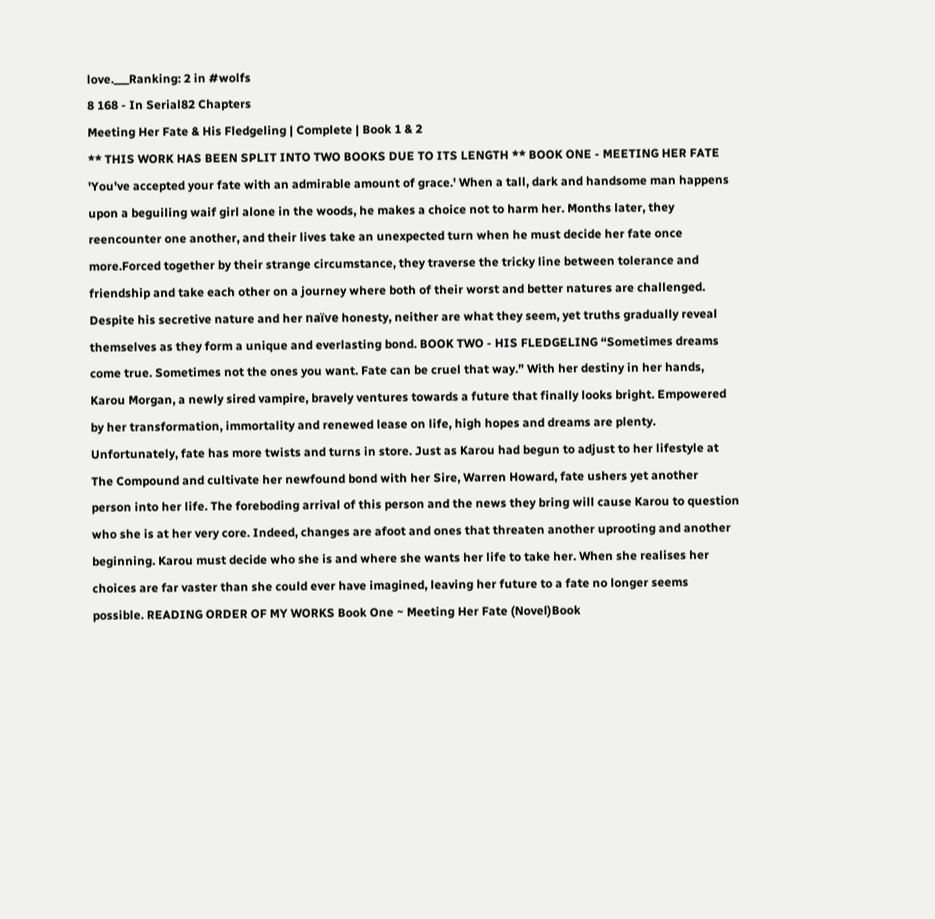love.___Ranking: 2 in #wolfs
8 168 - In Serial82 Chapters
Meeting Her Fate & His Fledgeling | Complete | Book 1 & 2
** THIS WORK HAS BEEN SPLIT INTO TWO BOOKS DUE TO ITS LENGTH ** BOOK ONE - MEETING HER FATE 'You've accepted your fate with an admirable amount of grace.' When a tall, dark and handsome man happens upon a beguiling waif girl alone in the woods, he makes a choice not to harm her. Months later, they reencounter one another, and their lives take an unexpected turn when he must decide her fate once more.Forced together by their strange circumstance, they traverse the tricky line between tolerance and friendship and take each other on a journey where both of their worst and better natures are challenged. Despite his secretive nature and her naïve honesty, neither are what they seem, yet truths gradually reveal themselves as they form a unique and everlasting bond. BOOK TWO - HIS FLEDGELING “Sometimes dreams come true. Sometimes not the ones you want. Fate can be cruel that way.” With her destiny in her hands, Karou Morgan, a newly sired vampire, bravely ventures towards a future that finally looks bright. Empowered by her transformation, immortality and renewed lease on life, high hopes and dreams are plenty. Unfortunately, fate has more twists and turns in store. Just as Karou had begun to adjust to her lifestyle at The Compound and cultivate her newfound bond with her Sire, Warren Howard, fate ushers yet another person into her life. The foreboding arrival of this person and the news they bring will cause Karou to question who she is at her very core. Indeed, changes are afoot and ones that threaten another uprooting and another beginning. Karou must decide who she is and where she wants her life to take her. When she realises her choices are far vaster than she could ever have imagined, leaving her future to a fate no longer seems possible. READING ORDER OF MY WORKS Book One ~ Meeting Her Fate (Novel)Book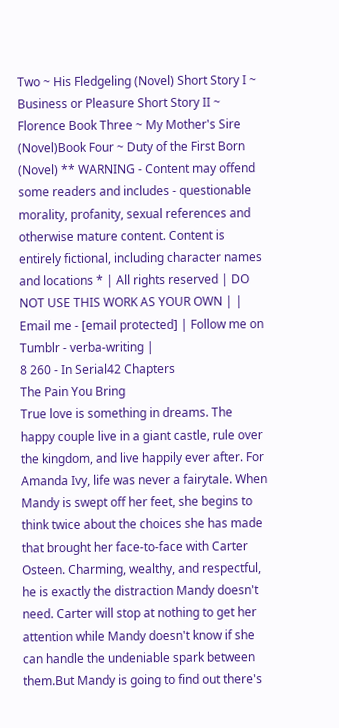Two ~ His Fledgeling (Novel) Short Story I ~ Business or Pleasure Short Story II ~ Florence Book Three ~ My Mother's Sire (Novel)Book Four ~ Duty of the First Born (Novel) ** WARNING - Content may offend some readers and includes - questionable morality, profanity, sexual references and otherwise mature content. Content is entirely fictional, including character names and locations * | All rights reserved | DO NOT USE THIS WORK AS YOUR OWN | | Email me - [email protected] | Follow me on Tumblr - verba-writing |
8 260 - In Serial42 Chapters
The Pain You Bring
True love is something in dreams. The happy couple live in a giant castle, rule over the kingdom, and live happily ever after. For Amanda Ivy, life was never a fairytale. When Mandy is swept off her feet, she begins to think twice about the choices she has made that brought her face-to-face with Carter Osteen. Charming, wealthy, and respectful, he is exactly the distraction Mandy doesn't need. Carter will stop at nothing to get her attention while Mandy doesn't know if she can handle the undeniable spark between them.But Mandy is going to find out there's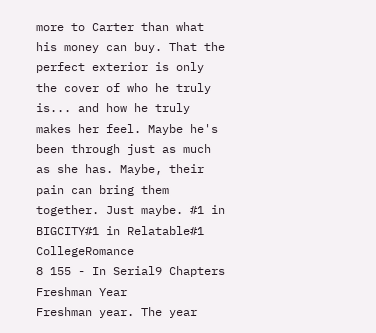more to Carter than what his money can buy. That the perfect exterior is only the cover of who he truly is... and how he truly makes her feel. Maybe he's been through just as much as she has. Maybe, their pain can bring them together. Just maybe. #1 in BIGCITY#1 in Relatable#1 CollegeRomance
8 155 - In Serial9 Chapters
Freshman Year
Freshman year. The year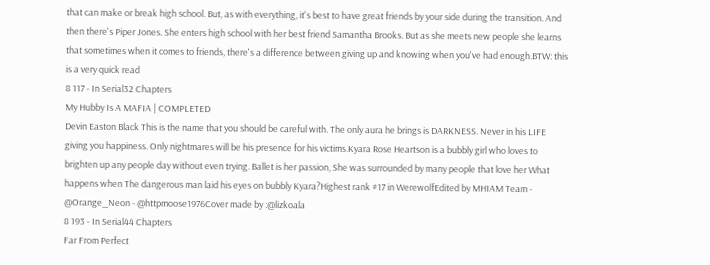that can make or break high school. But, as with everything, it's best to have great friends by your side during the transition. And then there's Piper Jones. She enters high school with her best friend Samantha Brooks. But as she meets new people she learns that sometimes when it comes to friends, there's a difference between giving up and knowing when you've had enough.BTW: this is a very quick read
8 117 - In Serial32 Chapters
My Hubby Is A MAFIA | COMPLETED
Devin Easton Black This is the name that you should be careful with. The only aura he brings is DARKNESS. Never in his LIFE giving you happiness. Only nightmares will be his presence for his victims.Kyara Rose Heartson is a bubbly girl who loves to brighten up any people day without even trying. Ballet is her passion, She was surrounded by many people that love her What happens when The dangerous man laid his eyes on bubbly Kyara?Highest rank #17 in WerewolfEdited by MHIAM Team - @Orange_Neon - @httpmoose1976Cover made by :@lizkoala
8 193 - In Serial44 Chapters
Far From Perfect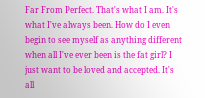Far From Perfect. That's what I am. It's what I've always been. How do I even begin to see myself as anything different when all I've ever been is the fat girl? I just want to be loved and accepted. It's all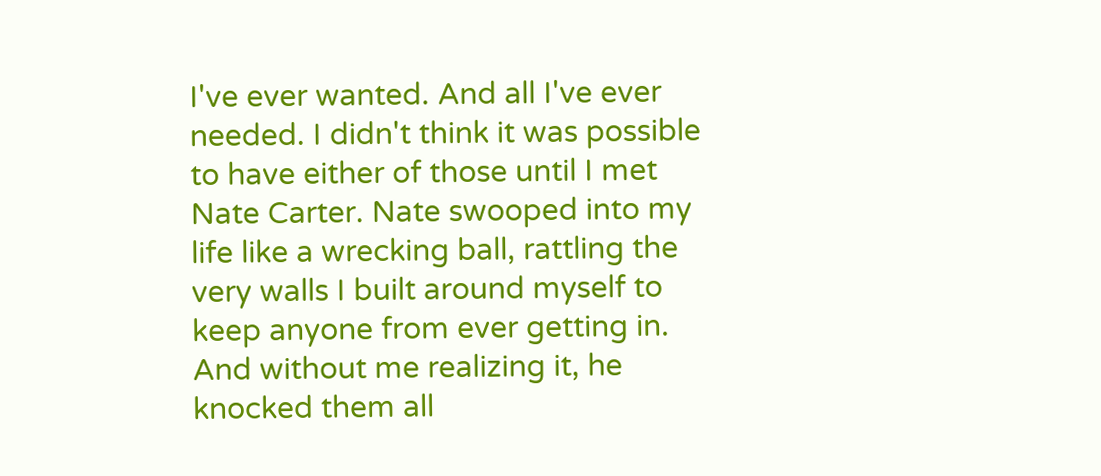I've ever wanted. And all I've ever needed. I didn't think it was possible to have either of those until I met Nate Carter. Nate swooped into my life like a wrecking ball, rattling the very walls I built around myself to keep anyone from ever getting in. And without me realizing it, he knocked them all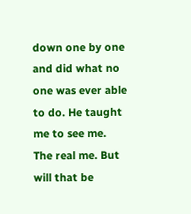down one by one and did what no one was ever able to do. He taught me to see me. The real me. But will that be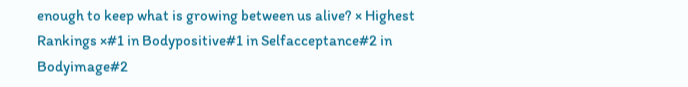enough to keep what is growing between us alive? × Highest Rankings ×#1 in Bodypositive#1 in Selfacceptance#2 in Bodyimage#2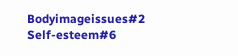Bodyimageissues#2 Self-esteem#6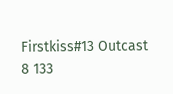Firstkiss#13 Outcast
8 133